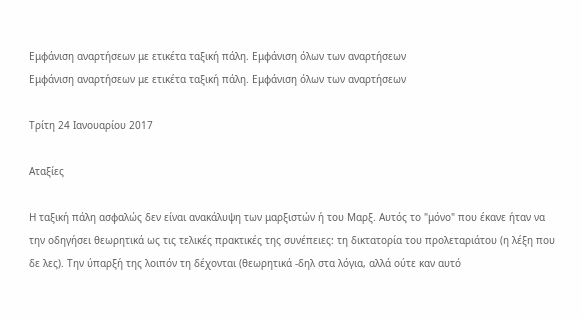Εμφάνιση αναρτήσεων με ετικέτα ταξική πάλη. Εμφάνιση όλων των αναρτήσεων
Εμφάνιση αναρτήσεων με ετικέτα ταξική πάλη. Εμφάνιση όλων των αναρτήσεων

Τρίτη 24 Ιανουαρίου 2017

Αταξίες

Η ταξική πάλη ασφαλώς δεν είναι ανακάλυψη των μαρξιστών ή του Μαρξ. Αυτός το "μόνο" που έκανε ήταν να την οδηγήσει θεωρητικά ως τις τελικές πρακτικές της συνέπειες: τη δικτατορία του προλεταριάτου (η λέξη που δε λες). Την ύπαρξή της λοιπόν τη δέχονται (θεωρητικά -δηλ στα λόγια, αλλά ούτε καν αυτό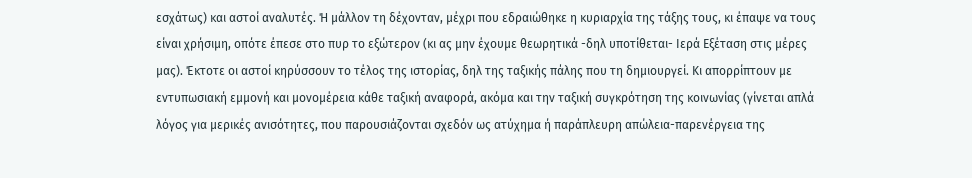εσχάτως) και αστοί αναλυτές. Ή μάλλον τη δέχονταν, μέχρι που εδραιώθηκε η κυριαρχία της τάξης τους, κι έπαψε να τους είναι χρήσιμη, οπότε έπεσε στο πυρ το εξώτερον (κι ας μην έχουμε θεωρητικά -δηλ υποτίθεται- Ιερά Εξέταση στις μέρες μας). Έκτοτε οι αστοί κηρύσσουν το τέλος της ιστορίας, δηλ της ταξικής πάλης που τη δημιουργεί. Κι απορρίπτουν με εντυπωσιακή εμμονή και μονομέρεια κάθε ταξική αναφορά, ακόμα και την ταξική συγκρότηση της κοινωνίας (γίνεται απλά λόγος για μερικές ανισότητες, που παρουσιάζονται σχεδόν ως ατύχημα ή παράπλευρη απώλεια-παρενέργεια της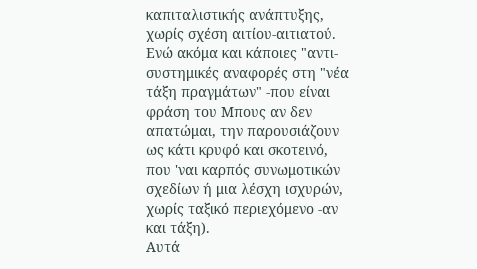καπιταλιστικής ανάπτυξης, χωρίς σχέση αιτίου-αιτιατού. Ενώ ακόμα και κάποιες "αντι-συστημικές αναφορές στη "νέα τάξη πραγμάτων" -που είναι φράση του Μπους αν δεν απατώμαι, την παρουσιάζουν ως κάτι κρυφό και σκοτεινό, που 'ναι καρπός συνωμοτικών σχεδίων ή μια λέσχη ισχυρών, χωρίς ταξικό περιεχόμενο -αν και τάξη).
Αυτά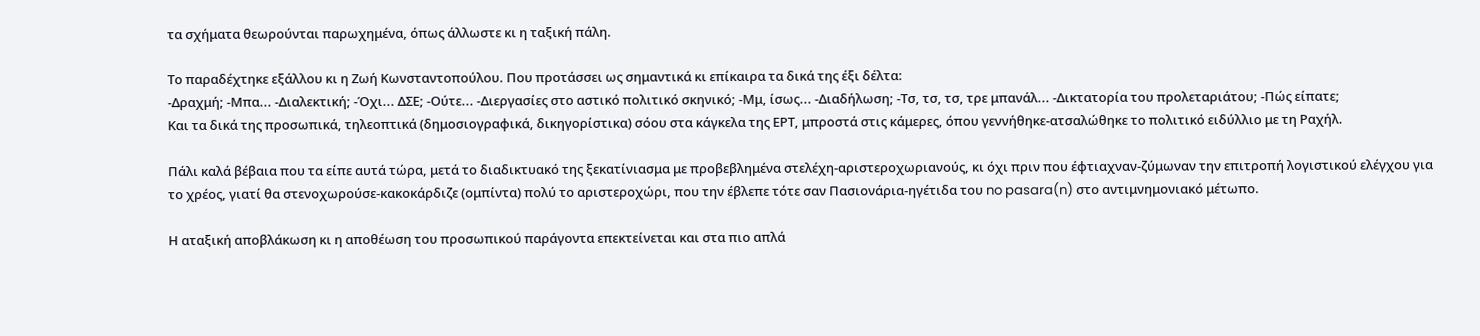τα σχήματα θεωρούνται παρωχημένα, όπως άλλωστε κι η ταξική πάλη.

Το παραδέχτηκε εξάλλου κι η Ζωή Κωνσταντοπούλου. Που προτάσσει ως σημαντικά κι επίκαιρα τα δικά της έξι δέλτα:
-Δραχμή; -Μπα... -Διαλεκτική; -Όχι... ΔΣΕ; -Ούτε... -Διεργασίες στο αστικό πολιτικό σκηνικό; -Μμ, ίσως... -Διαδήλωση; -Τσ, τσ, τσ, τρε μπανάλ... -Δικτατορία του προλεταριάτου; -Πώς είπατε;
Και τα δικά της προσωπικά, τηλεοπτικά (δημοσιογραφικά, δικηγορίστικα) σόου στα κάγκελα της ΕΡΤ, μπροστά στις κάμερες, όπου γεννήθηκε-ατσαλώθηκε το πολιτικό ειδύλλιο με τη Ραχήλ.

Πάλι καλά βέβαια που τα είπε αυτά τώρα, μετά το διαδικτυακό της ξεκατίνιασμα με προβεβλημένα στελέχη-αριστεροχωριανούς, κι όχι πριν που έφτιαχναν-ζύμωναν την επιτροπή λογιστικού ελέγχου για το χρέος, γιατί θα στενοχωρούσε-κακοκάρδιζε (ομπίντα) πολύ το αριστεροχώρι, που την έβλεπε τότε σαν Πασιονάρια-ηγέτιδα του no pasara(n) στο αντιμνημονιακό μέτωπο.

Η αταξική αποβλάκωση κι η αποθέωση του προσωπικού παράγοντα επεκτείνεται και στα πιο απλά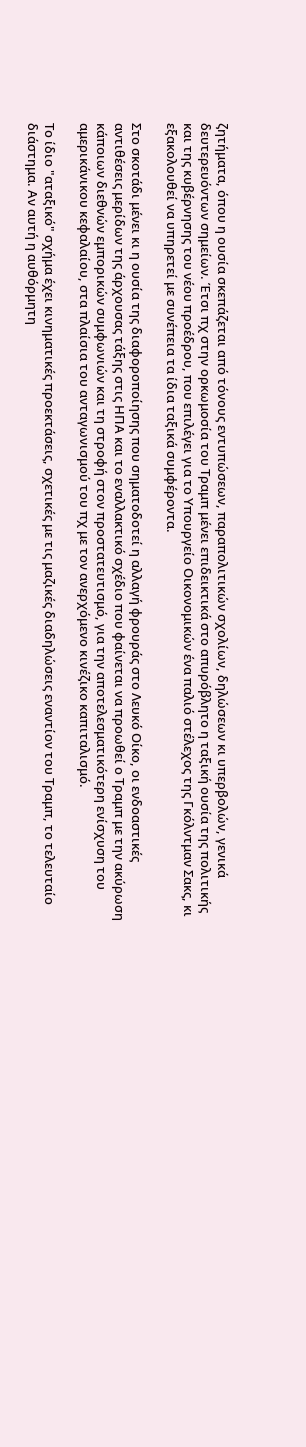ζητήματα, όπου η ουσία σκεπάζεται από τόνους εντυπώσεων, παραπολιτικών σχολίων, δηλώσεων κι υπερβολών, γενικά δευτερευόντων σημείων. Έτσι πχ στην ορκωμοσία του Τραμπ μένει επιδεικτικά στο απυρόβλητο η ταξική ουσία της πολιτικής και της κυβέρνησης του νέου προέδρου, που επιλέγει για το Υπουργείο Οικονομικών ένα παλιό στέλεχος της Γκόλντμαν Σακς, κι εξακολουθεί να υπηρετεί με συνέπεια τα ίδια ταξικά συμφέροντα.

Στο σκοτάδι μένει κι η ουσία της διαφοροποίησης που σηματοδοτεί η αλλαγή φρουράς στο Λευκό Οίκο, οι ενδοαστικές αντιθέσεις μερίδων της άρχουσας τάξης στις ΗΠΑ και το εναλλακτικό σχέδιο που φαίνεται να προωθεί ο Τραμπ με την ακύρωση κάποιων διεθνών εμπορικών συμφωνιών και τη στροφή στον προστατευτισμό, για την αποτελεσματικότερη ενίσχυση του αμερικάνικου κεφαλαίου, στα πλαίσια του ανταγωνισμού του πχ με τον ανερχόμενο κινέζικο καπιταλισμό.

Το ίδιο "αταξικό" σχήμα έχει κινηματικές προεκτάσεις, σχετικές με τις μαζικές διαδηλώσεις εναντίον του Τραμπ, το τελευταίο διάστημα. Αν αυτή η αυθόρμητη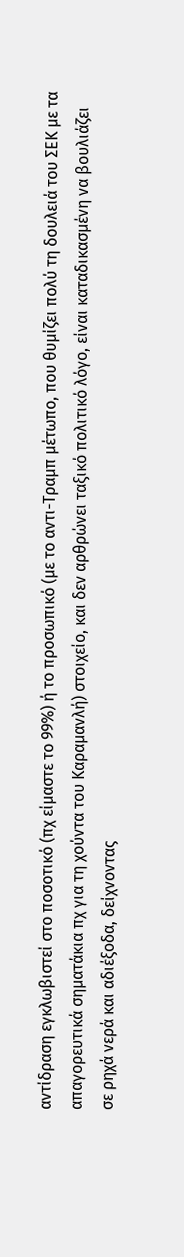αντίδραση εγκλωβιστεί στο ποσοτικό (πχ είμαστε το 99%) ή το προσωπικό (με το αντι-Τραμπ μέτωπο, που θυμίζει πολύ τη δουλειά του ΣΕΚ με τα απαγορευτικά σηματάκια πχ για τη χούντα του Καραμανλή) στοιχείο, και δεν αρθρώνει ταξικό πολιτικό λόγο, είναι καταδικασμένη να βουλιάζει σε ρηχά νερά και αδιέξοδα, δείχνοντας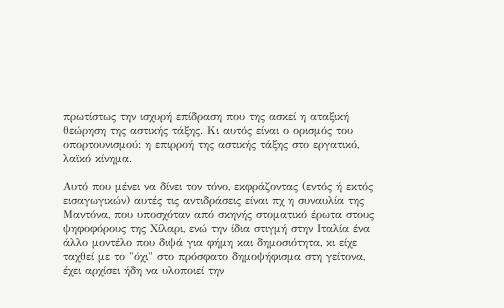πρωτίστως την ισχυρή επίδραση που της ασκεί η αταξική θεώρηση της αστικής τάξης. Κι αυτός είναι ο ορισμός του οπορτουνισμού: η επιρροή της αστικής τάξης στο εργατικό, λαϊκό κίνημα.

Αυτό που μένει να δίνει τον τόνο, εκφράζοντας (εντός ή εκτός εισαγωγικών) αυτές τις αντιδράσεις είναι πχ η συναυλία της Μαντόνα, που υποσχόταν από σκηνής στοματικό έρωτα στους ψηφοφόρους της Χίλαρι, ενώ την ίδια στιγμή στην Ιταλία ένα άλλο μοντέλο που διψά για φήμη και δημοσιότητα, κι είχε ταχθεί με το "όχι" στο πρόσφατο δημοψήφισμα στη γείτονα, έχει αρχίσει ήδη να υλοποιεί την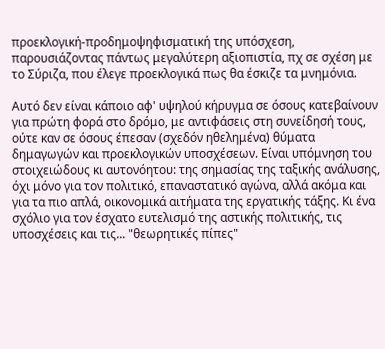προεκλογική-προδημοψηφισματική της υπόσχεση, παρουσιάζοντας πάντως μεγαλύτερη αξιοπιστία, πχ σε σχέση με το Σύριζα, που έλεγε προεκλογικά πως θα έσκιζε τα μνημόνια.

Αυτό δεν είναι κάποιο αφ' υψηλού κήρυγμα σε όσους κατεβαίνουν για πρώτη φορά στο δρόμο, με αντιφάσεις στη συνείδησή τους, ούτε καν σε όσους έπεσαν (σχεδόν ηθελημένα) θύματα δημαγωγών και προεκλογικών υποσχέσεων. Είναι υπόμνηση του στοιχειώδους κι αυτονόητου: της σημασίας της ταξικής ανάλυσης, όχι μόνο για τον πολιτικό, επαναστατικό αγώνα, αλλά ακόμα και για τα πιο απλά, οικονομικά αιτήματα της εργατικής τάξης. Κι ένα σχόλιο για τον έσχατο ευτελισμό της αστικής πολιτικής, τις υποσχέσεις και τις... "θεωρητικές πίπες"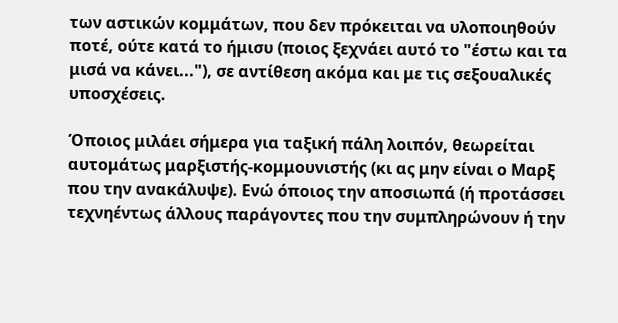των αστικών κομμάτων, που δεν πρόκειται να υλοποιηθούν ποτέ, ούτε κατά το ήμισυ (ποιος ξεχνάει αυτό το "έστω και τα μισά να κάνει..."), σε αντίθεση ακόμα και με τις σεξουαλικές υποσχέσεις.

Όποιος μιλάει σήμερα για ταξική πάλη λοιπόν, θεωρείται αυτομάτως μαρξιστής-κομμουνιστής (κι ας μην είναι ο Μαρξ που την ανακάλυψε). Ενώ όποιος την αποσιωπά (ή προτάσσει τεχνηέντως άλλους παράγοντες που την συμπληρώνουν ή την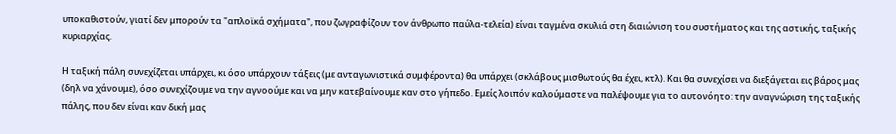υποκαθιστούν, γιατί δεν μπορούν τα "απλοϊκά σχήματα", που ζωγραφίζουν τον άνθρωπο παύλα-τελεία) είναι ταγμένα σκυλιά στη διαιώνιση του συστήματος και της αστικής, ταξικής κυριαρχίας.

Η ταξική πάλη συνεχίζεται υπάρχει, κι όσο υπάρχουν τάξεις (με ανταγωνιστικά συμφέροντα) θα υπάρχει (σκλάβους μισθωτούς θα έχει, κτλ). Και θα συνεχίσει να διεξάγεται εις βάρος μας (δηλ να χάνουμε), όσο συνεχίζουμε να την αγνοούμε και να μην κατεβαίνουμε καν στο γήπεδο. Εμείς λοιπόν καλούμαστε να παλέψουμε για το αυτονόητο: την αναγνώριση της ταξικής πάλης, που δεν είναι καν δική μας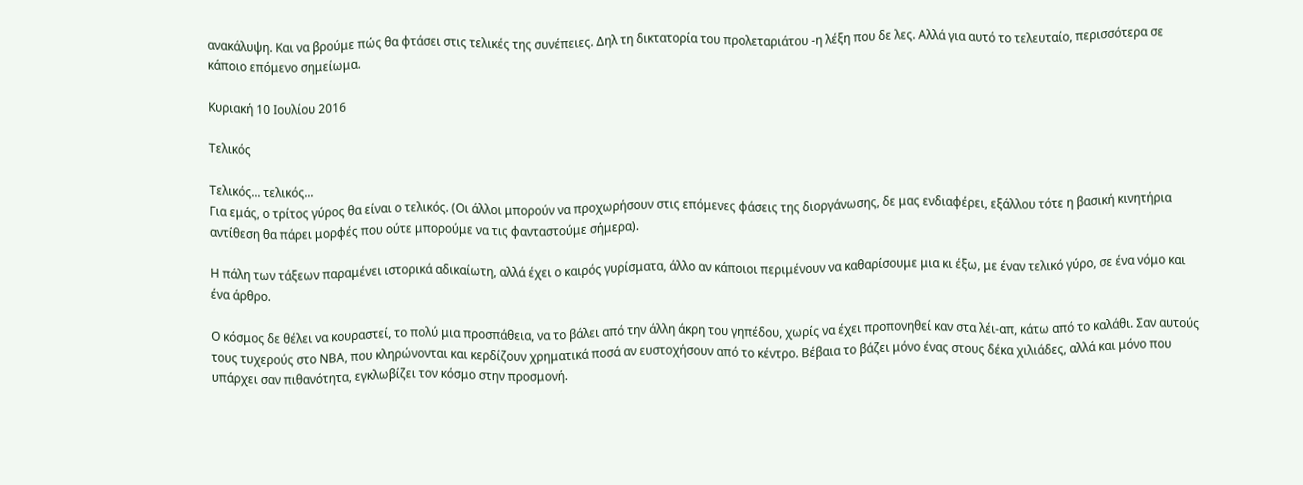ανακάλυψη. Και να βρούμε πώς θα φτάσει στις τελικές της συνέπειες. Δηλ τη δικτατορία του προλεταριάτου -η λέξη που δε λες. Αλλά για αυτό το τελευταίο, περισσότερα σε κάποιο επόμενο σημείωμα.

Κυριακή 10 Ιουλίου 2016

Τελικός

Τελικός... τελικός...
Για εμάς, ο τρίτος γύρος θα είναι ο τελικός. (Οι άλλοι μπορούν να προχωρήσουν στις επόμενες φάσεις της διοργάνωσης, δε μας ενδιαφέρει, εξάλλου τότε η βασική κινητήρια αντίθεση θα πάρει μορφές που ούτε μπορούμε να τις φανταστούμε σήμερα).

Η πάλη των τάξεων παραμένει ιστορικά αδικαίωτη, αλλά έχει ο καιρός γυρίσματα, άλλο αν κάποιοι περιμένουν να καθαρίσουμε μια κι έξω, με έναν τελικό γύρο, σε ένα νόμο και ένα άρθρο.

Ο κόσμος δε θέλει να κουραστεί, το πολύ μια προσπάθεια, να το βάλει από την άλλη άκρη του γηπέδου, χωρίς να έχει προπονηθεί καν στα λέι-απ, κάτω από το καλάθι. Σαν αυτούς τους τυχερούς στο ΝΒΑ, που κληρώνονται και κερδίζουν χρηματικά ποσά αν ευστοχήσουν από το κέντρο. Βέβαια το βάζει μόνο ένας στους δέκα χιλιάδες, αλλά και μόνο που υπάρχει σαν πιθανότητα, εγκλωβίζει τον κόσμο στην προσμονή.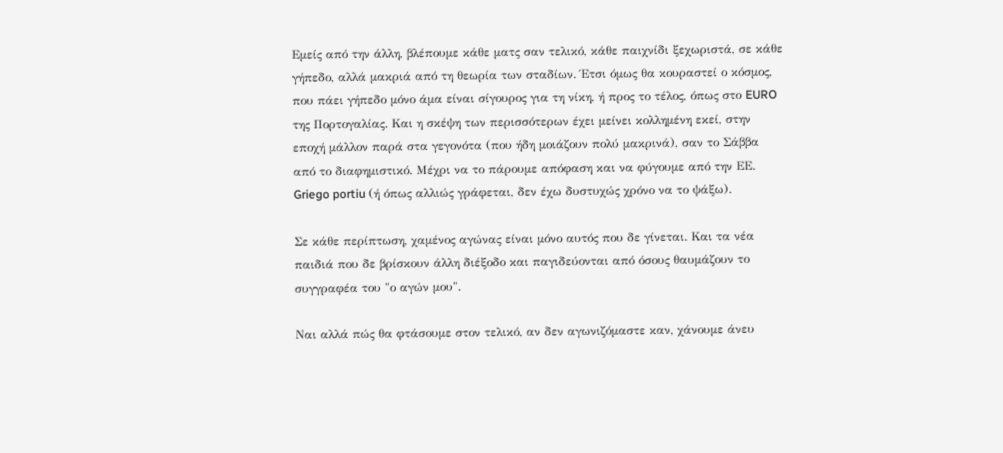Εμείς από την άλλη, βλέπουμε κάθε ματς σαν τελικό, κάθε παιχνίδι ξεχωριστά, σε κάθε γήπεδο, αλλά μακριά από τη θεωρία των σταδίων. Έτσι όμως θα κουραστεί ο κόσμος, που πάει γήπεδο μόνο άμα είναι σίγουρος για τη νίκη, ή προς το τέλος, όπως στο EURO της Πορτογαλίας. Και η σκέψη των περισσότερων έχει μείνει κολλημένη εκεί, στην εποχή μάλλον παρά στα γεγονότα (που ήδη μοιάζουν πολύ μακρινά), σαν το Σάββα από το διαφημιστικό. Μέχρι να το πάρουμε απόφαση και να φύγουμε από την ΕΕ.
Griego portiu (ή όπως αλλιώς γράφεται, δεν έχω δυστυχώς χρόνο να το ψάξω).

Σε κάθε περίπτωση, χαμένος αγώνας είναι μόνο αυτός που δε γίνεται. Και τα νέα παιδιά που δε βρίσκουν άλλη διέξοδο και παγιδεύονται από όσους θαυμάζουν το συγγραφέα του "ο αγών μου".

Ναι αλλά πώς θα φτάσουμε στον τελικό, αν δεν αγωνιζόμαστε καν, χάνουμε άνευ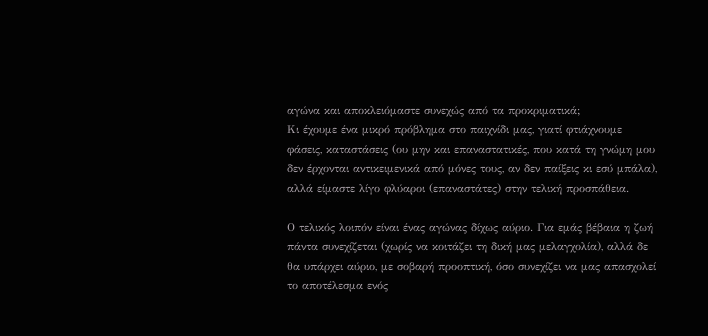αγώνα και αποκλειόμαστε συνεχώς από τα προκριματικά;
Κι έχουμε ένα μικρό πρόβλημα στο παιχνίδι μας, γιατί φτιάχνουμε φάσεις, καταστάσεις (ου μην και επαναστατικές, που κατά τη γνώμη μου δεν έρχονται αντικειμενικά από μόνες τους, αν δεν παίξεις κι εσύ μπάλα), αλλά είμαστε λίγο φλύαροι (επαναστάτες) στην τελική προσπάθεια.

Ο τελικός λοιπόν είναι ένας αγώνας δίχως αύριο. Για εμάς βέβαια η ζωή πάντα συνεχίζεται (χωρίς να κοιτάζει τη δική μας μελαγχολία), αλλά δε θα υπάρχει αύριο, με σοβαρή προοπτική, όσο συνεχίζει να μας απασχολεί το αποτέλεσμα ενός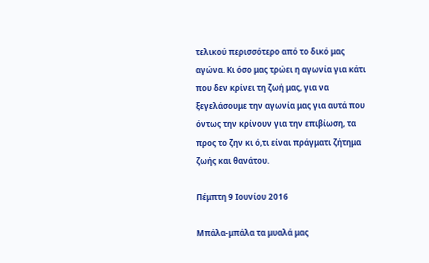τελικού περισσότερο από το δικό μας αγώνα. Κι όσο μας τρώει η αγωνία για κάτι που δεν κρίνει τη ζωή μας, για να ξεγελάσουμε την αγωνία μας για αυτά που όντως την κρίνουν για την επιβίωση, τα προς το ζην κι ό,τι είναι πράγματι ζήτημα ζωής και θανάτου.

Πέμπτη 9 Ιουνίου 2016

Μπάλα-μπάλα τα μυαλά μας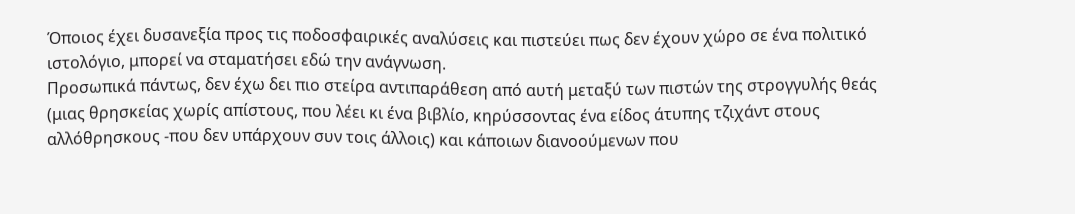Όποιος έχει δυσανεξία προς τις ποδοσφαιρικές αναλύσεις και πιστεύει πως δεν έχουν χώρο σε ένα πολιτικό ιστολόγιο, μπορεί να σταματήσει εδώ την ανάγνωση.
Προσωπικά πάντως, δεν έχω δει πιο στείρα αντιπαράθεση από αυτή μεταξύ των πιστών της στρογγυλής θεάς (μιας θρησκείας χωρίς απίστους, που λέει κι ένα βιβλίο, κηρύσσοντας ένα είδος άτυπης τζιχάντ στους αλλόθρησκους -που δεν υπάρχουν συν τοις άλλοις) και κάποιων διανοούμενων που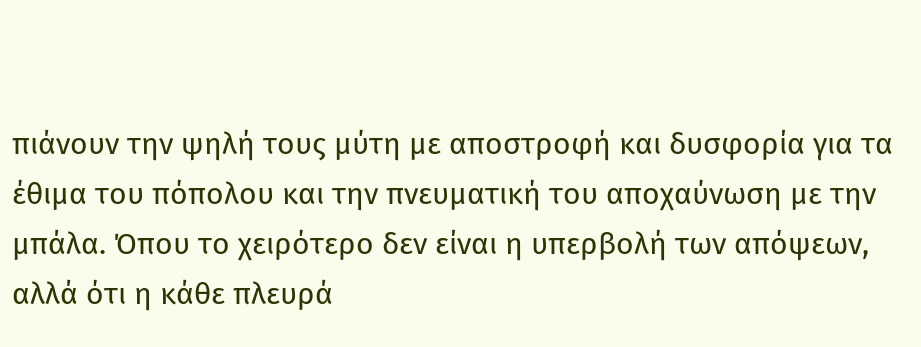πιάνουν την ψηλή τους μύτη με αποστροφή και δυσφορία για τα έθιμα του πόπολου και την πνευματική του αποχαύνωση με την μπάλα. Όπου το χειρότερο δεν είναι η υπερβολή των απόψεων, αλλά ότι η κάθε πλευρά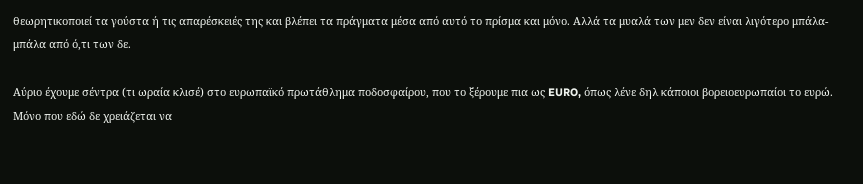θεωρητικοποιεί τα γούστα ή τις απαρέσκειές της και βλέπει τα πράγματα μέσα από αυτό το πρίσμα και μόνο. Αλλά τα μυαλά των μεν δεν είναι λιγότερο μπάλα-μπάλα από ό,τι των δε.

Αύριο έχουμε σέντρα (τι ωραία κλισέ) στο ευρωπαϊκό πρωτάθλημα ποδοσφαίρου, που το ξέρουμε πια ως EURO, όπως λένε δηλ κάποιοι βορειοευρωπαίοι το ευρώ. Μόνο που εδώ δε χρειάζεται να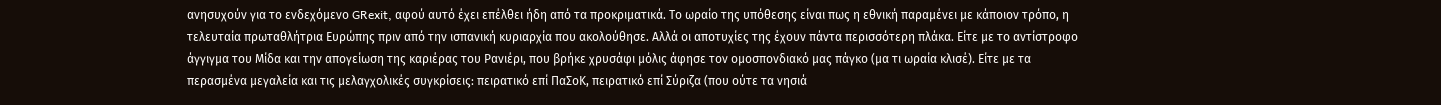ανησυχούν για το ενδεχόμενο GRexit, αφού αυτό έχει επέλθει ήδη από τα προκριματικά. Το ωραίο της υπόθεσης είναι πως η εθνική παραμένει με κάποιον τρόπο, η τελευταία πρωταθλήτρια Ευρώπης πριν από την ισπανική κυριαρχία που ακολούθησε. Αλλά οι αποτυχίες της έχουν πάντα περισσότερη πλάκα. Είτε με το αντίστροφο άγγιγμα του Μίδα και την απογείωση της καριέρας του Ρανιέρι, που βρήκε χρυσάφι μόλις άφησε τον ομοσπονδιακό μας πάγκο (μα τι ωραία κλισέ). Είτε με τα περασμένα μεγαλεία και τις μελαγχολικές συγκρίσεις: πειρατικό επί ΠαΣοΚ, πειρατικό επί Σύριζα (που ούτε τα νησιά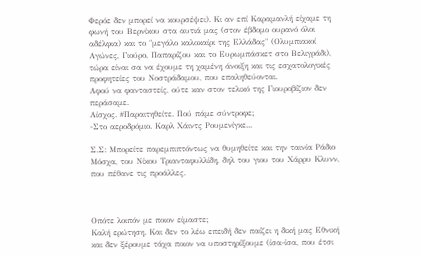Φερόε δεν μπορεί να κουρσέψει). Κι αν επί Καραμανλή είχαμε τη φωνή του Βερνίκου στα αυτιά μας (στον έβδομο ουρανό όλοι αδέλφια) και το "μεγάλο καλοκαίρι της Ελλάδας" (Ολυμπιακοί Αγώνες, Γιούρο, Παπαρίζου και το Ευρωμπάσκετ στο Βελιγράδι), τώρα είναι σα να έχουμε τη χαμένη άνοιξη και τις εσχατολογικές προφητείες του Νοστράδαμου, που επαληθεύονται.
Αφού να φανταστείς, ούτε καν στον τελικό της Γιουροβίζιον δεν περάσαμε.
Αίσχος. #Παραιτηθείτε. Πού πάμε σύντροφε;
-Στο αεροδρόμιο. Καρλ Χάιντς Ρουμενίγκε...

Σ.Σ: Μπορείτε παρεμπιπτόντως να θυμηθείτε και την ταινία Ράδιο Μόσχα, του Νίκου Τριανταφυλλίδη, δηλ του γιου του Χάρρυ Κλυνν, που πέθανε τις προάλλες.



Οπότε λοιπόν με ποιον είμαστε;
Καλή ερώτηση. Και δεν το λέω επειδή δεν παίζει η δική μας Εθνική και δεν ξέρουμε τάχα ποιον να υποστηρίξουμε (ίσα-ίσα, που έτσι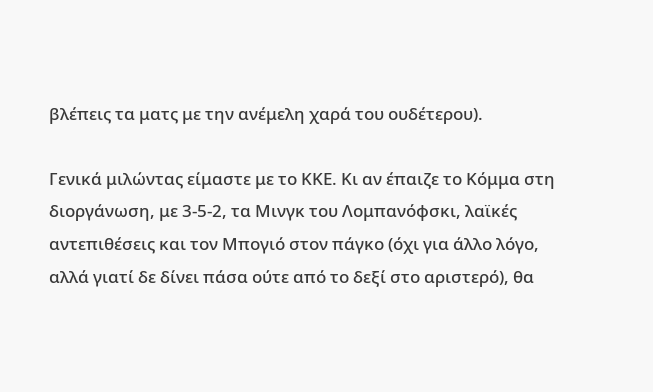βλέπεις τα ματς με την ανέμελη χαρά του ουδέτερου).

Γενικά μιλώντας είμαστε με το ΚΚΕ. Κι αν έπαιζε το Κόμμα στη διοργάνωση, με 3-5-2, τα Μινγκ του Λομπανόφσκι, λαϊκές αντεπιθέσεις και τον Μπογιό στον πάγκο (όχι για άλλο λόγο, αλλά γιατί δε δίνει πάσα ούτε από το δεξί στο αριστερό), θα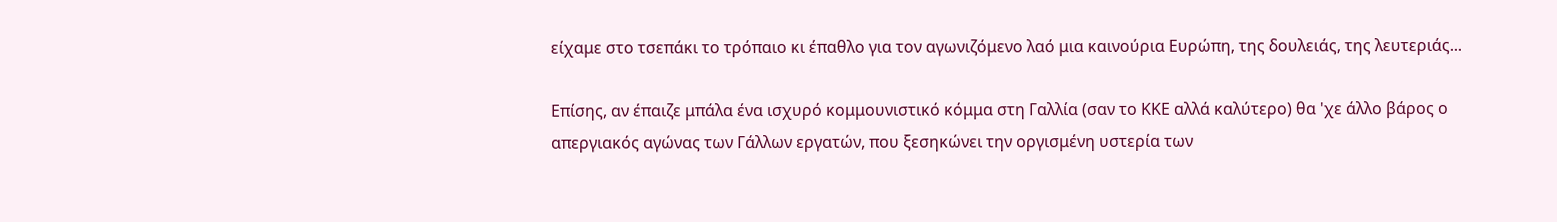είχαμε στο τσεπάκι το τρόπαιο κι έπαθλο για τον αγωνιζόμενο λαό μια καινούρια Ευρώπη, της δουλειάς, της λευτεριάς...

Επίσης, αν έπαιζε μπάλα ένα ισχυρό κομμουνιστικό κόμμα στη Γαλλία (σαν το ΚΚΕ αλλά καλύτερο) θα 'χε άλλο βάρος ο απεργιακός αγώνας των Γάλλων εργατών, που ξεσηκώνει την οργισμένη υστερία των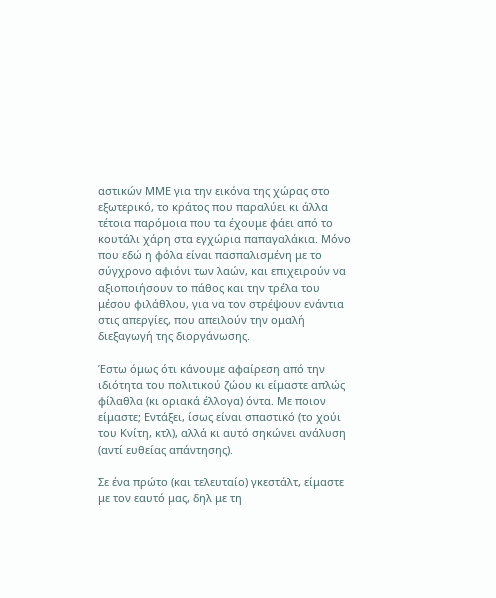αστικών ΜΜΕ για την εικόνα της χώρας στο εξωτερικό, το κράτος που παραλύει κι άλλα τέτοια παρόμοια που τα έχουμε φάει από το κουτάλι χάρη στα εγχώρια παπαγαλάκια. Μόνο που εδώ η φόλα είναι πασπαλισμένη με το σύγχρονο αφιόνι των λαών, και επιχειρούν να αξιοποιήσουν το πάθος και την τρέλα του μέσου φιλάθλου, για να τον στρέψουν ενάντια στις απεργίες, που απειλούν την ομαλή διεξαγωγή της διοργάνωσης.

Έστω όμως ότι κάνουμε αφαίρεση από την ιδιότητα του πολιτικού ζώου κι είμαστε απλώς φίλαθλα (κι οριακά έλλογα) όντα. Με ποιον είμαστε; Εντάξει, ίσως είναι σπαστικό (το χούι του Κνίτη, κτλ), αλλά κι αυτό σηκώνει ανάλυση (αντί ευθείας απάντησης).

Σε ένα πρώτο (και τελευταίο) γκεστάλτ, είμαστε με τον εαυτό μας, δηλ με τη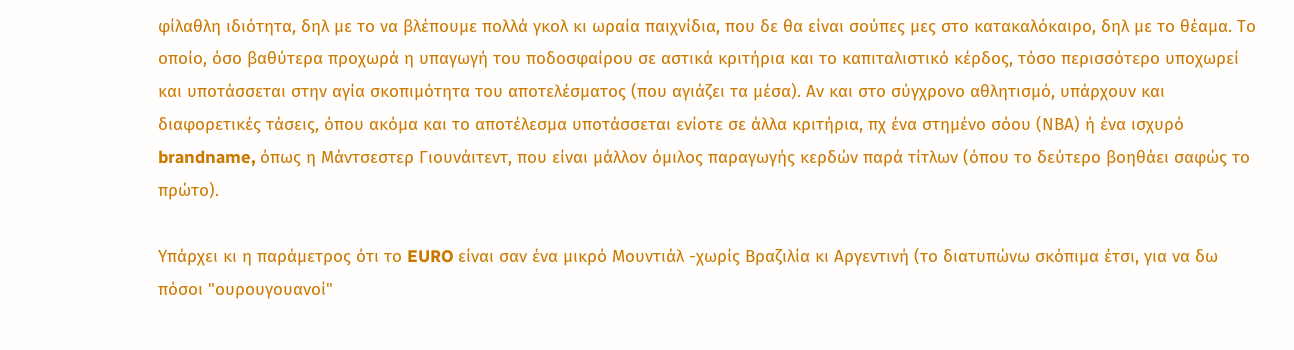φίλαθλη ιδιότητα, δηλ με το να βλέπουμε πολλά γκολ κι ωραία παιχνίδια, που δε θα είναι σούπες μες στο κατακαλόκαιρο, δηλ με το θέαμα. Το οποίο, όσο βαθύτερα προχωρά η υπαγωγή του ποδοσφαίρου σε αστικά κριτήρια και το καπιταλιστικό κέρδος, τόσο περισσότερο υποχωρεί και υποτάσσεται στην αγία σκοπιμότητα του αποτελέσματος (που αγιάζει τα μέσα). Αν και στο σύγχρονο αθλητισμό, υπάρχουν και διαφορετικές τάσεις, όπου ακόμα και το αποτέλεσμα υποτάσσεται ενίοτε σε άλλα κριτήρια, πχ ένα στημένο σόου (ΝΒΑ) ή ένα ισχυρό brandname, όπως η Μάντσεστερ Γιουνάιτεντ, που είναι μάλλον όμιλος παραγωγής κερδών παρά τίτλων (όπου το δεύτερο βοηθάει σαφώς το πρώτο).

Υπάρχει κι η παράμετρος ότι το EURO είναι σαν ένα μικρό Μουντιάλ -χωρίς Βραζιλία κι Αργεντινή (το διατυπώνω σκόπιμα έτσι, για να δω πόσοι "ουρουγουανοί"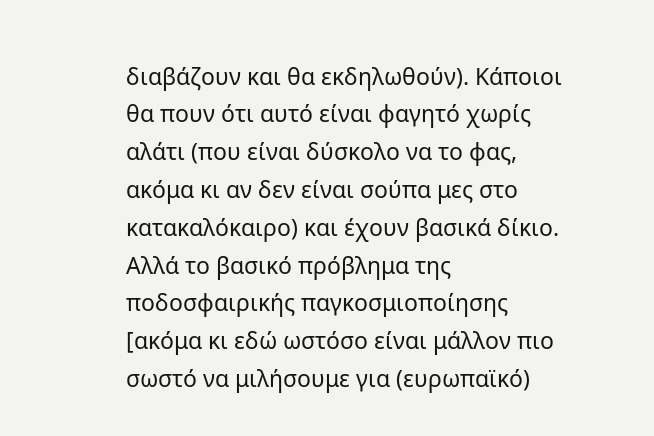διαβάζουν και θα εκδηλωθούν). Κάποιοι θα πουν ότι αυτό είναι φαγητό χωρίς αλάτι (που είναι δύσκολο να το φας, ακόμα κι αν δεν είναι σούπα μες στο κατακαλόκαιρο) και έχουν βασικά δίκιο. Αλλά το βασικό πρόβλημα της ποδοσφαιρικής παγκοσμιοποίησης [ακόμα κι εδώ ωστόσο είναι μάλλον πιο σωστό να μιλήσουμε για (ευρωπαϊκό)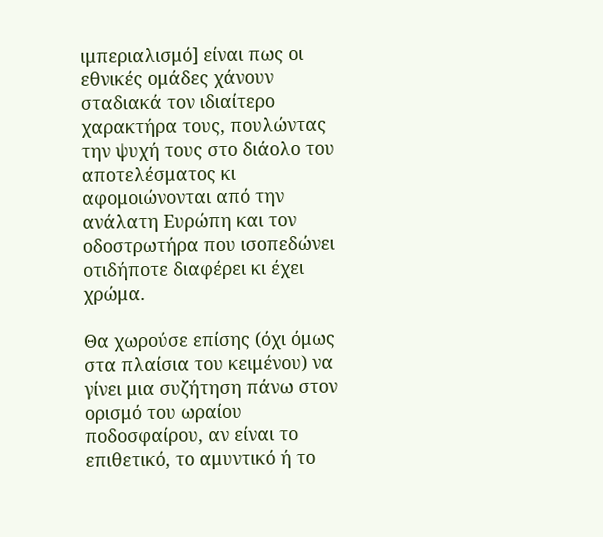ιμπεριαλισμό] είναι πως οι εθνικές ομάδες χάνουν σταδιακά τον ιδιαίτερο χαρακτήρα τους, πουλώντας την ψυχή τους στο διάολο του αποτελέσματος κι αφομοιώνονται από την ανάλατη Ευρώπη και τον οδοστρωτήρα που ισοπεδώνει οτιδήποτε διαφέρει κι έχει χρώμα.

Θα χωρούσε επίσης (όχι όμως στα πλαίσια του κειμένου) να γίνει μια συζήτηση πάνω στον ορισμό του ωραίου ποδοσφαίρου, αν είναι το επιθετικό, το αμυντικό ή το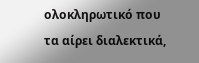ολοκληρωτικό που τα αίρει διαλεκτικά,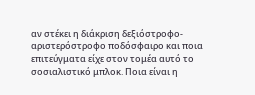αν στέκει η διάκριση δεξιόστροφο-αριστερόστροφο ποδόσφαιρο και ποια επιτεύγματα είχε στον τομέα αυτό το σοσιαλιστικό μπλοκ. Ποια είναι η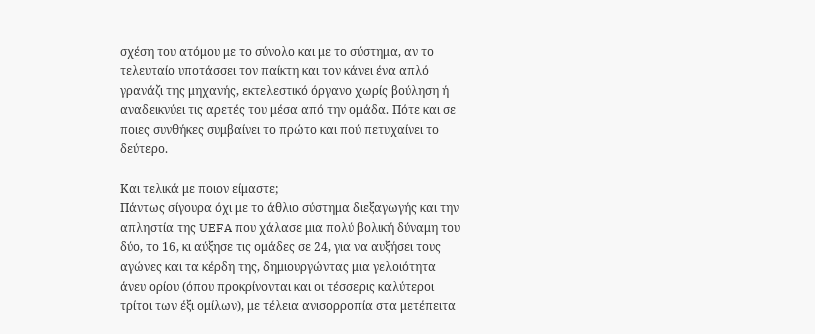σχέση του ατόμου με το σύνολο και με το σύστημα, αν το τελευταίο υποτάσσει τον παίκτη και τον κάνει ένα απλό γρανάζι της μηχανής, εκτελεστικό όργανο χωρίς βούληση ή αναδεικνύει τις αρετές του μέσα από την ομάδα. Πότε και σε ποιες συνθήκες συμβαίνει το πρώτο και πού πετυχαίνει το δεύτερο.

Και τελικά με ποιον είμαστε;
Πάντως σίγουρα όχι με το άθλιο σύστημα διεξαγωγής και την απληστία της UEFA που χάλασε μια πολύ βολική δύναμη του δύο, το 16, κι αύξησε τις ομάδες σε 24, για να αυξήσει τους αγώνες και τα κέρδη της, δημιουργώντας μια γελοιότητα άνευ ορίου (όπου προκρίνονται και οι τέσσερις καλύτεροι τρίτοι των έξι ομίλων), με τέλεια ανισορροπία στα μετέπειτα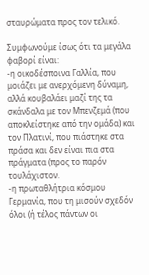σταυρώματα προς τον τελικό.

Συμφωνούμε ίσως ότι τα μεγάλα φαβορί είναι:
-η οικοδέσποινα Γαλλία, που μοιάζει με ανερχόμενη δύναμη, αλλά κουβαλάει μαζί της τα σκάνδαλα με τον Μπενζεμά (που αποκλείστηκε από την ομάδα) και τον Πλατινί, που πιάστηκε στα πράσα και δεν είναι πια στα πράγματα (προς το παρόν τουλάχιστον.
-η πρωταθλήτρια κόσμου Γερμανία, που τη μισούν σχεδόν όλοι (ή τέλος πάντων οι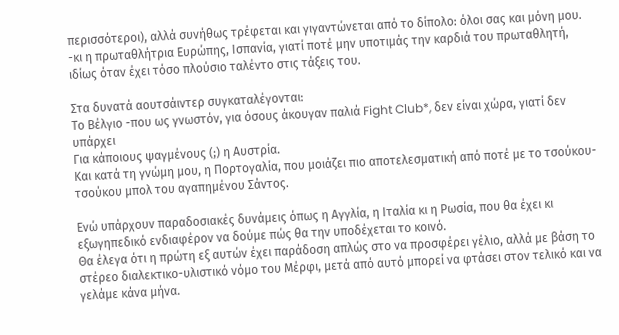περισσότεροι), αλλά συνήθως τρέφεται και γιγαντώνεται από το δίπολο: όλοι σας και μόνη μου.
-κι η πρωταθλήτρια Ευρώπης, Ισπανία, γιατί ποτέ μην υποτιμάς την καρδιά του πρωταθλητή, ιδίως όταν έχει τόσο πλούσιο ταλέντο στις τάξεις του.

Στα δυνατά αουτσάιντερ συγκαταλέγονται:
Το Βέλγιο -που ως γνωστόν, για όσους άκουγαν παλιά Fight Club*, δεν είναι χώρα, γιατί δεν υπάρχει
Για κάποιους ψαγμένους (;) η Αυστρία.
Και κατά τη γνώμη μου, η Πορτογαλία, που μοιάζει πιο αποτελεσματική από ποτέ με το τσούκου-τσούκου μπολ του αγαπημένου Σάντος.

Ενώ υπάρχουν παραδοσιακές δυνάμεις όπως η Αγγλία, η Ιταλία κι η Ρωσία, που θα έχει κι εξωγηπεδικό ενδιαφέρον να δούμε πώς θα την υποδέχεται το κοινό.
Θα έλεγα ότι η πρώτη εξ αυτών έχει παράδοση απλώς στο να προσφέρει γέλιο, αλλά με βάση το στέρεο διαλεκτικο-υλιστικό νόμο του Μέρφι, μετά από αυτό μπορεί να φτάσει στον τελικό και να γελάμε κάνα μήνα.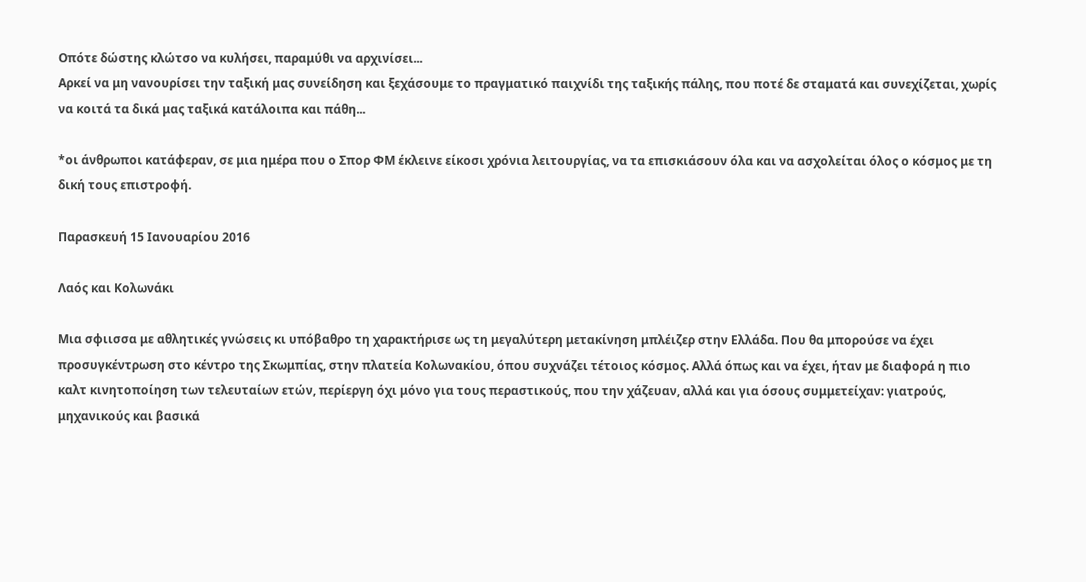Οπότε δώστης κλώτσο να κυλήσει, παραμύθι να αρχινίσει...
Αρκεί να μη νανουρίσει την ταξική μας συνείδηση και ξεχάσουμε το πραγματικό παιχνίδι της ταξικής πάλης, που ποτέ δε σταματά και συνεχίζεται, χωρίς να κοιτά τα δικά μας ταξικά κατάλοιπα και πάθη...

*οι άνθρωποι κατάφεραν, σε μια ημέρα που ο Σπορ ΦΜ έκλεινε είκοσι χρόνια λειτουργίας, να τα επισκιάσουν όλα και να ασχολείται όλος ο κόσμος με τη δική τους επιστροφή.

Παρασκευή 15 Ιανουαρίου 2016

Λαός και Κολωνάκι

Μια σφιισσα με αθλητικές γνώσεις κι υπόβαθρο τη χαρακτήρισε ως τη μεγαλύτερη μετακίνηση μπλέιζερ στην Ελλάδα. Που θα μπορούσε να έχει προσυγκέντρωση στο κέντρο της Σκωμπίας, στην πλατεία Κολωνακίου, όπου συχνάζει τέτοιος κόσμος. Αλλά όπως και να έχει, ήταν με διαφορά η πιο καλτ κινητοποίηση των τελευταίων ετών, περίεργη όχι μόνο για τους περαστικούς, που την χάζευαν, αλλά και για όσους συμμετείχαν: γιατρούς, μηχανικούς και βασικά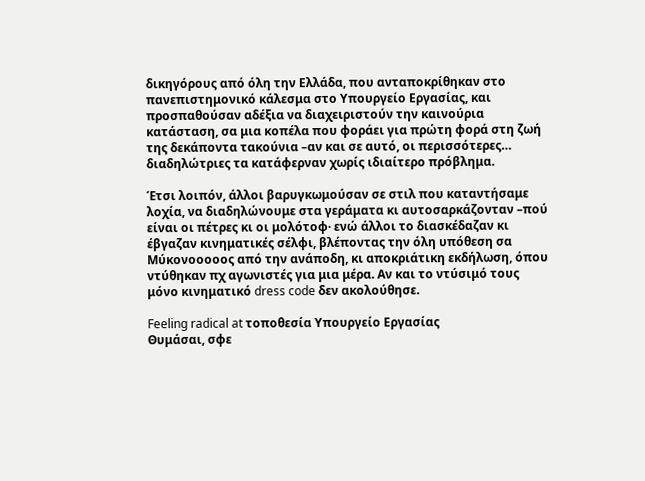δικηγόρους από όλη την Ελλάδα, που ανταποκρίθηκαν στο πανεπιστημονικό κάλεσμα στο Υπουργείο Εργασίας, και προσπαθούσαν αδέξια να διαχειριστούν την καινούρια κατάσταση, σα μια κοπέλα που φοράει για πρώτη φορά στη ζωή της δεκάποντα τακούνια –αν και σε αυτό, οι περισσότερες… διαδηλώτριες τα κατάφερναν χωρίς ιδιαίτερο πρόβλημα.

Έτσι λοιπόν, άλλοι βαρυγκωμούσαν σε στιλ που καταντήσαμε λοχία, να διαδηλώνουμε στα γεράματα κι αυτοσαρκάζονταν –πού είναι οι πέτρες κι οι μολότοφ· ενώ άλλοι το διασκέδαζαν κι έβγαζαν κινηματικές σέλφι, βλέποντας την όλη υπόθεση σα Μύκονοοοοος από την ανάποδη, κι αποκριάτικη εκδήλωση, όπου ντύθηκαν πχ αγωνιστές για μια μέρα. Αν και το ντύσιμό τους μόνο κινηματικό dress code δεν ακολούθησε.

Feeling radical at τοποθεσία Υπουργείο Εργασίας
Θυμάσαι, σφε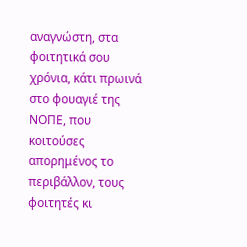αναγνώστη, στα φοιτητικά σου χρόνια, κάτι πρωινά στο φουαγιέ της ΝΟΠΕ, που κοιτούσες απορημένος το περιβάλλον, τους φοιτητές κι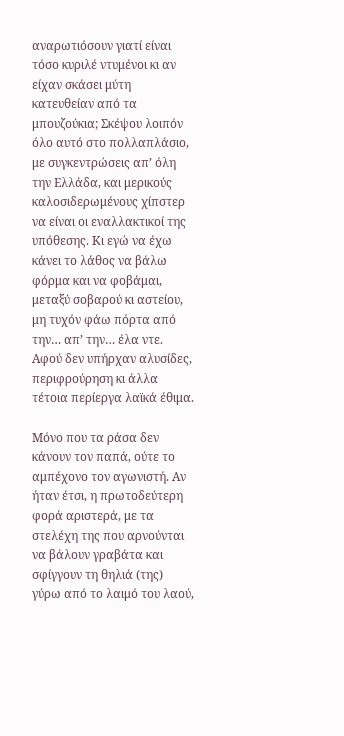αναρωτιόσουν γιατί είναι τόσο κυριλέ ντυμένοι κι αν είχαν σκάσει μύτη κατευθείαν από τα μπουζούκια; Σκέψου λοιπόν όλο αυτό στο πολλαπλάσιο, με συγκεντρώσεις απ’ όλη την Ελλάδα, και μερικούς καλοσιδερωμένους χίπστερ να είναι οι εναλλακτικοί της υπόθεσης. Κι εγώ να έχω κάνει το λάθος να βάλω φόρμα και να φοβάμαι, μεταξύ σοβαρού κι αστείου, μη τυχόν φάω πόρτα από την… απ’ την… έλα ντε. Αφού δεν υπήρχαν αλυσίδες, περιφρούρηση κι άλλα τέτοια περίεργα λαϊκά έθιμα.

Μόνο που τα ράσα δεν κάνουν τον παπά, ούτε το αμπέχονο τον αγωνιστή. Αν ήταν έτσι, η πρωτοδεύτερη φορά αριστερά, με τα στελέχη της που αρνούνται να βάλουν γραβάτα και σφίγγουν τη θηλιά (της) γύρω από το λαιμό του λαού,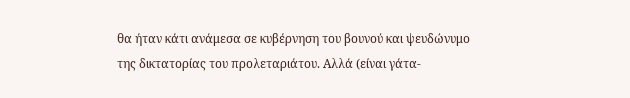θα ήταν κάτι ανάμεσα σε κυβέρνηση του βουνού και ψευδώνυμο της δικτατορίας του προλεταριάτου. Αλλά (είναι γάτα-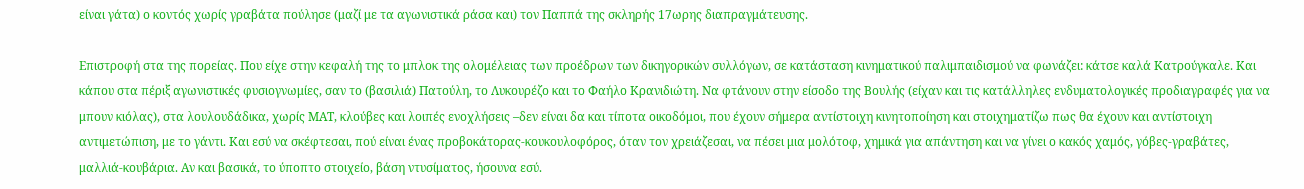είναι γάτα) ο κοντός χωρίς γραβάτα πούλησε (μαζί με τα αγωνιστικά ράσα και) τον Παππά της σκληρής 17ωρης διαπραγμάτευσης.

Επιστροφή στα της πορείας. Που είχε στην κεφαλή της το μπλοκ της ολομέλειας των προέδρων των δικηγορικών συλλόγων, σε κατάσταση κινηματικού παλιμπαιδισμού να φωνάζει: κάτσε καλά Κατρούγκαλε. Και κάπου στα πέριξ αγωνιστικές φυσιογνωμίες, σαν το (βασιλιά) Πατούλη, το Λυκουρέζο και το Φαήλο Κρανιδιώτη. Να φτάνουν στην είσοδο της Βουλής (είχαν και τις κατάλληλες ενδυματολογικές προδιαγραφές για να μπουν κιόλας), στα λουλουδάδικα, χωρίς ΜΑΤ, κλούβες και λοιπές ενοχλήσεις –δεν είναι δα και τίποτα οικοδόμοι, που έχουν σήμερα αντίστοιχη κινητοποίηση και στοιχηματίζω πως θα έχουν και αντίστοιχη αντιμετώπιση, με το γάντι. Και εσύ να σκέφτεσαι, πού είναι ένας προβοκάτορας-κουκουλοφόρος, όταν τον χρειάζεσαι, να πέσει μια μολότοφ, χημικά για απάντηση και να γίνει ο κακός χαμός, γόβες-γραβάτες, μαλλιά-κουβάρια. Αν και βασικά, το ύποπτο στοιχείο, βάση ντυσίματος, ήσουνα εσύ.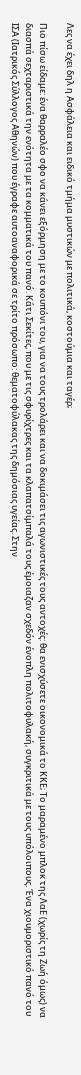Λες να έχει δηλ η Ασφάλεια και ειδικό τμήμα μυστικών με πολιτικά, κοστούμια και ταγέρ;

Πιο πίσω είδαμε: ένα θαρραλέο σφο να κάνει εξόρμηση με το κουπόνι του, για να τους τρολάρει και να δοκιμάσει τις αγωνιστικές τους αντοχές: θα ενισχύσετε οικονομικά το ΚΚΕ; Το μαραμένο μπλοκ της ΛαΕ (χωρίς τη Ζωή όμως) να διασπά σεχταριστικά την ενότητα με τα κομματικά του πανό. Κάτι Σεκίτες, που με τις σφυρίχτρες και τα κλαπατσίμπαλά τους έμοιαζαν σχεδόν ένοπλη πολιτοφυλακή, συγκριτικά με τους υπόλοιπους. Ένα χιουμοριστικό πανό του ΙΣΑ (Ιατρικός Σύλλογος Αθηνών) που έγραφε αυτοαναφορικά σε τρίτο πρόσωπο: θεματοφύλακας της δημόσιας υγείας. Στην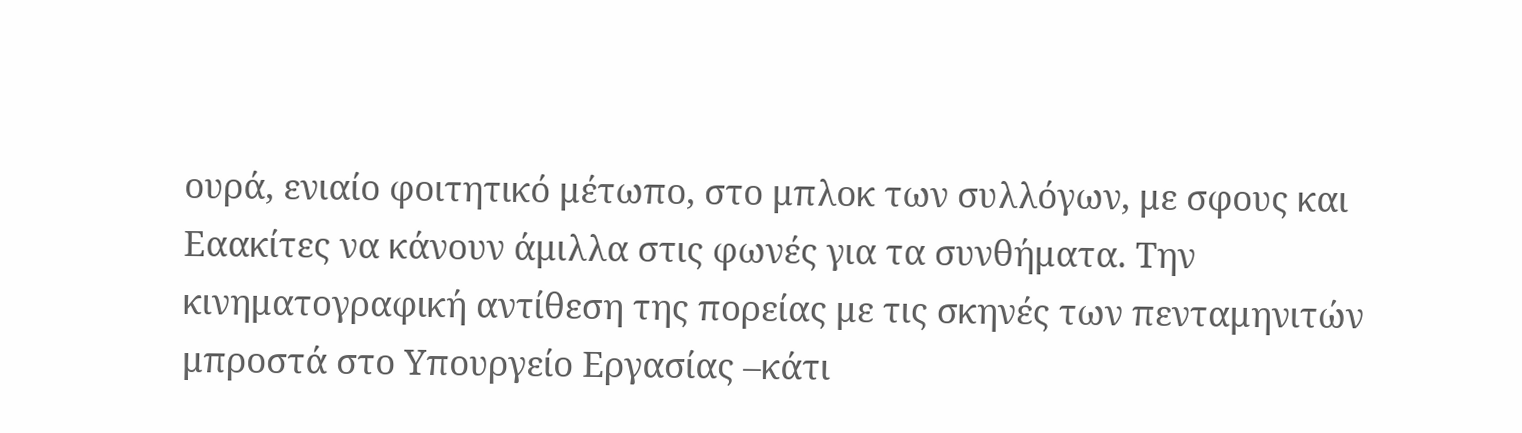ουρά, ενιαίο φοιτητικό μέτωπο, στο μπλοκ των συλλόγων, με σφους και Εαακίτες να κάνουν άμιλλα στις φωνές για τα συνθήματα. Την κινηματογραφική αντίθεση της πορείας με τις σκηνές των πενταμηνιτών μπροστά στο Υπουργείο Εργασίας –κάτι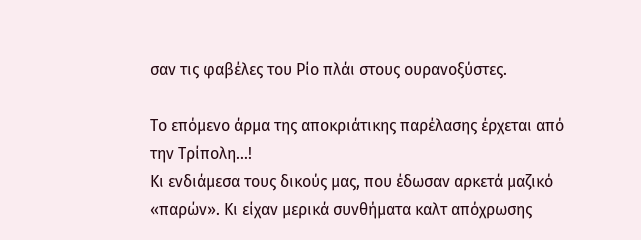σαν τις φαβέλες του Ρίο πλάι στους ουρανοξύστες.

Το επόμενο άρμα της αποκριάτικης παρέλασης έρχεται από την Τρίπολη...!
Κι ενδιάμεσα τους δικούς μας, που έδωσαν αρκετά μαζικό «παρών». Κι είχαν μερικά συνθήματα καλτ απόχρωσης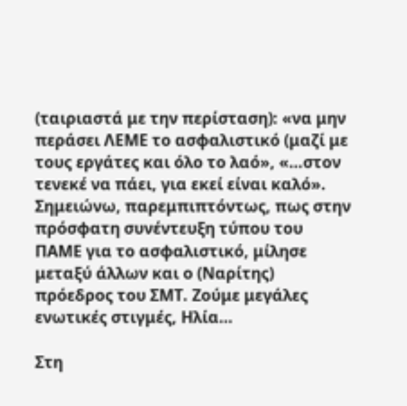(ταιριαστά με την περίσταση): «να μην περάσει ΛΕΜΕ το ασφαλιστικό (μαζί με τους εργάτες και όλο το λαό», «…στον τενεκέ να πάει, για εκεί είναι καλό». Σημειώνω, παρεμπιπτόντως, πως στην πρόσφατη συνέντευξη τύπου του ΠΑΜΕ για το ασφαλιστικό, μίλησε μεταξύ άλλων και ο (Ναρίτης) πρόεδρος του ΣΜΤ. Ζούμε μεγάλες ενωτικές στιγμές, Ηλία…

Στη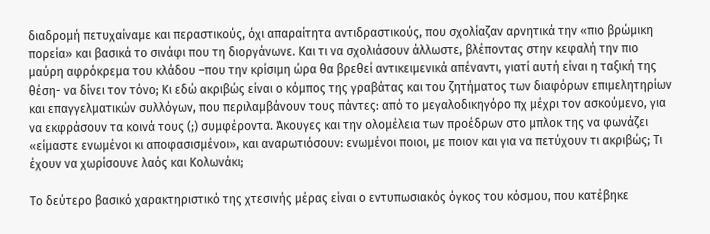διαδρομή πετυχαίναμε και περαστικούς, όχι απαραίτητα αντιδραστικούς, που σχολίαζαν αρνητικά την «πιο βρώμικη πορεία» και βασικά το σινάφι που τη διοργάνωνε. Και τι να σχολιάσουν άλλωστε, βλέποντας στην κεφαλή την πιο μαύρη αφρόκρεμα του κλάδου –που την κρίσιμη ώρα θα βρεθεί αντικειμενικά απέναντι, γιατί αυτή είναι η ταξική της θέση- να δίνει τον τόνο; Κι εδώ ακριβώς είναι ο κόμπος της γραβάτας και του ζητήματος των διαφόρων επιμελητηρίων και επαγγελματικών συλλόγων, που περιλαμβάνουν τους πάντες: από το μεγαλοδικηγόρο πχ μέχρι τον ασκούμενο, για να εκφράσουν τα κοινά τους (;) συμφέροντα. Άκουγες και την ολομέλεια των προέδρων στο μπλοκ της να φωνάζει «είμαστε ενωμένοι κι αποφασισμένοι», και αναρωτιόσουν: ενωμένοι ποιοι, με ποιον και για να πετύχουν τι ακριβώς; Τι έχουν να χωρίσουνε λαός και Κολωνάκι;

Το δεύτερο βασικό χαρακτηριστικό της χτεσινής μέρας είναι ο εντυπωσιακός όγκος του κόσμου, που κατέβηκε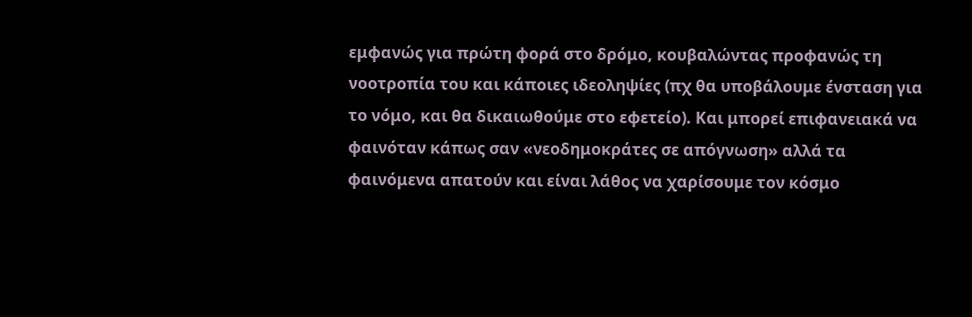εμφανώς για πρώτη φορά στο δρόμο, κουβαλώντας προφανώς τη νοοτροπία του και κάποιες ιδεοληψίες (πχ θα υποβάλουμε ένσταση για το νόμο, και θα δικαιωθούμε στο εφετείο). Και μπορεί επιφανειακά να φαινόταν κάπως σαν «νεοδημοκράτες σε απόγνωση» αλλά τα φαινόμενα απατούν και είναι λάθος να χαρίσουμε τον κόσμο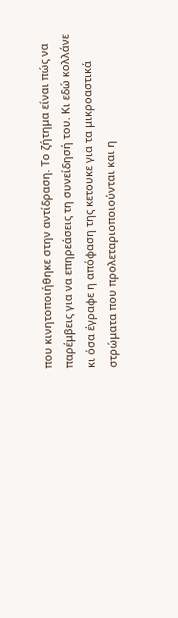που κινητοποιήθηκε στην αντίδραση. Το ζήτημα είναι πώς να παρέμβεις για να επηρεάσεις τη συνείδησή του. Κι εδώ κολλάνε κι όσα έγραφε η απόφαση της κετουκε για τα μικροαστικά στρώματα που προλεταριοποιούνται και η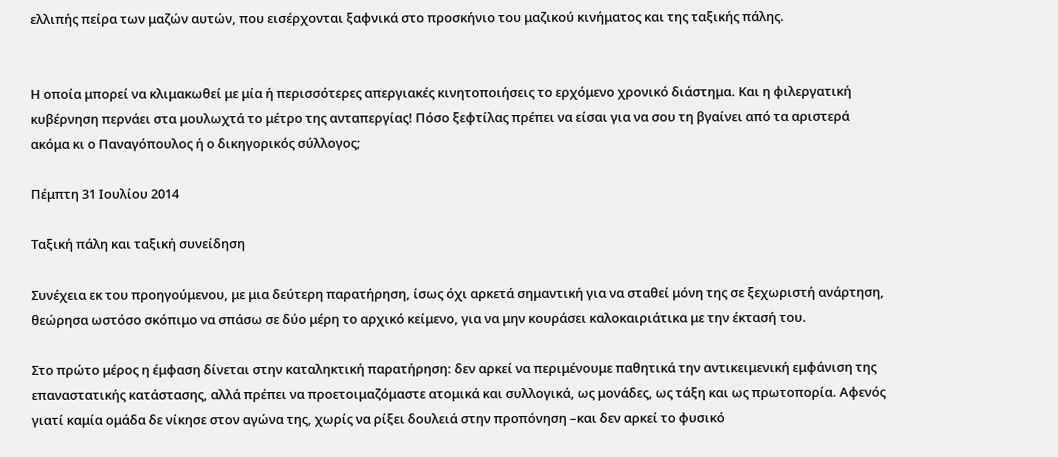ελλιπής πείρα των μαζών αυτών, που εισέρχονται ξαφνικά στο προσκήνιο του μαζικού κινήματος και της ταξικής πάλης.


Η οποία μπορεί να κλιμακωθεί με μία ή περισσότερες απεργιακές κινητοποιήσεις το ερχόμενο χρονικό διάστημα. Και η φιλεργατική κυβέρνηση περνάει στα μουλωχτά το μέτρο της ανταπεργίας! Πόσο ξεφτίλας πρέπει να είσαι για να σου τη βγαίνει από τα αριστερά ακόμα κι ο Παναγόπουλος ή ο δικηγορικός σύλλογος;

Πέμπτη 31 Ιουλίου 2014

Ταξική πάλη και ταξική συνείδηση

Συνέχεια εκ του προηγούμενου, με μια δεύτερη παρατήρηση, ίσως όχι αρκετά σημαντική για να σταθεί μόνη της σε ξεχωριστή ανάρτηση, θεώρησα ωστόσο σκόπιμο να σπάσω σε δύο μέρη το αρχικό κείμενο, για να μην κουράσει καλοκαιριάτικα με την έκτασή του.

Στο πρώτο μέρος η έμφαση δίνεται στην καταληκτική παρατήρηση: δεν αρκεί να περιμένουμε παθητικά την αντικειμενική εμφάνιση της επαναστατικής κατάστασης, αλλά πρέπει να προετοιμαζόμαστε ατομικά και συλλογικά, ως μονάδες, ως τάξη και ως πρωτοπορία. Αφενός γιατί καμία ομάδα δε νίκησε στον αγώνα της, χωρίς να ρίξει δουλειά στην προπόνηση –και δεν αρκεί το φυσικό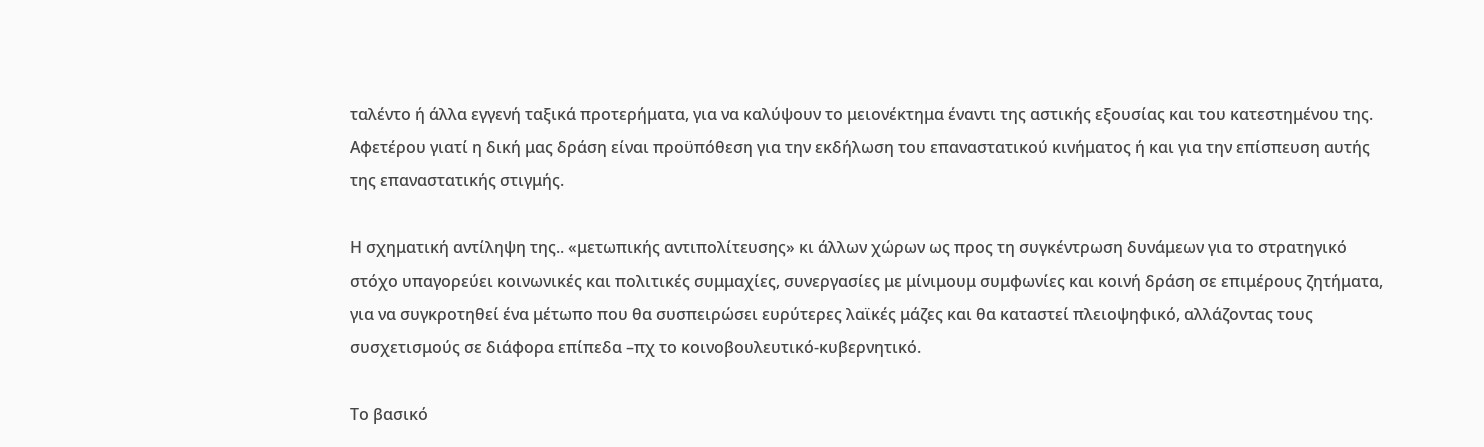ταλέντο ή άλλα εγγενή ταξικά προτερήματα, για να καλύψουν το μειονέκτημα έναντι της αστικής εξουσίας και του κατεστημένου της. Αφετέρου γιατί η δική μας δράση είναι προϋπόθεση για την εκδήλωση του επαναστατικού κινήματος ή και για την επίσπευση αυτής της επαναστατικής στιγμής.

Η σχηματική αντίληψη της.. «μετωπικής αντιπολίτευσης» κι άλλων χώρων ως προς τη συγκέντρωση δυνάμεων για το στρατηγικό στόχο υπαγορεύει κοινωνικές και πολιτικές συμμαχίες, συνεργασίες με μίνιμουμ συμφωνίες και κοινή δράση σε επιμέρους ζητήματα, για να συγκροτηθεί ένα μέτωπο που θα συσπειρώσει ευρύτερες λαϊκές μάζες και θα καταστεί πλειοψηφικό, αλλάζοντας τους συσχετισμούς σε διάφορα επίπεδα –πχ το κοινοβουλευτικό-κυβερνητικό.

Το βασικό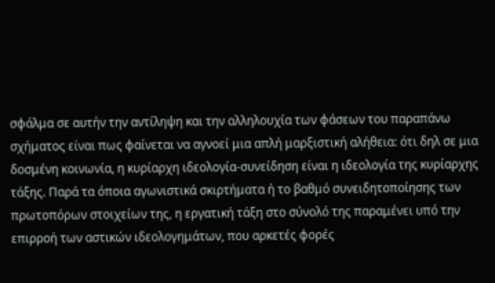σφάλμα σε αυτήν την αντίληψη και την αλληλουχία των φάσεων του παραπάνω σχήματος είναι πως φαίνεται να αγνοεί μια απλή μαρξιστική αλήθεια: ότι δηλ σε μια δοσμένη κοινωνία, η κυρίαρχη ιδεολογία-συνείδηση είναι η ιδεολογία της κυρίαρχης τάξης. Παρά τα όποια αγωνιστικά σκιρτήματα ή το βαθμό συνειδητοποίησης των πρωτοπόρων στοιχείων της, η εργατική τάξη στο σύνολό της παραμένει υπό την επιρροή των αστικών ιδεολογημάτων, που αρκετές φορές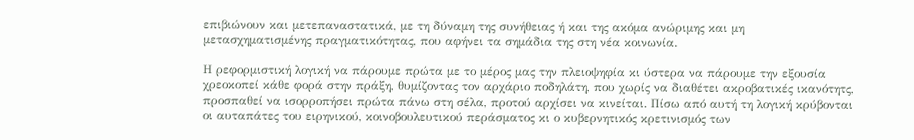επιβιώνουν και μετεπαναστατικά, με τη δύναμη της συνήθειας ή και της ακόμα ανώριμης και μη μετασχηματισμένης πραγματικότητας, που αφήνει τα σημάδια της στη νέα κοινωνία.

Η ρεφορμιστική λογική να πάρουμε πρώτα με το μέρος μας την πλειοψηφία κι ύστερα να πάρουμε την εξουσία χρεοκοπεί κάθε φορά στην πράξη, θυμίζοντας τον αρχάριο ποδηλάτη, που χωρίς να διαθέτει ακροβατικές ικανότητς, προσπαθεί να ισορροπήσει πρώτα πάνω στη σέλα, προτού αρχίσει να κινείται. Πίσω από αυτή τη λογική κρύβονται οι αυταπάτες του ειρηνικού, κοινοβουλευτικού περάσματος κι ο κυβερνητικός κρετινισμός των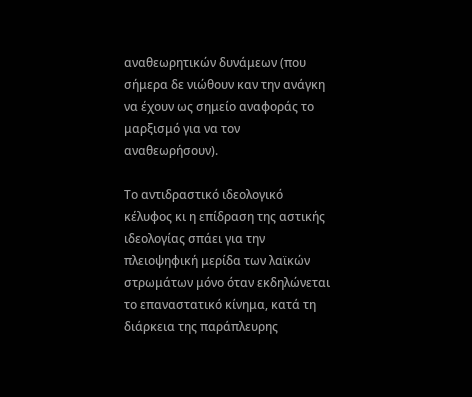αναθεωρητικών δυνάμεων (που σήμερα δε νιώθουν καν την ανάγκη να έχουν ως σημείο αναφοράς το μαρξισμό για να τον αναθεωρήσουν).

Το αντιδραστικό ιδεολογικό κέλυφος κι η επίδραση της αστικής ιδεολογίας σπάει για την πλειοψηφική μερίδα των λαϊκών στρωμάτων μόνο όταν εκδηλώνεται το επαναστατικό κίνημα, κατά τη διάρκεια της παράπλευρης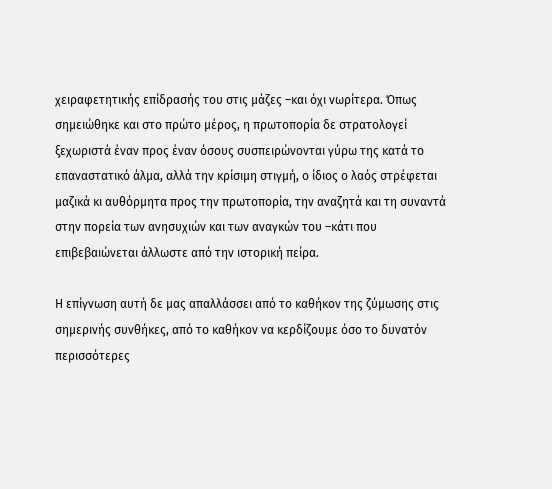χειραφετητικής επίδρασής του στις μάζες –και όχι νωρίτερα. Όπως σημειώθηκε και στο πρώτο μέρος, η πρωτοπορία δε στρατολογεί ξεχωριστά έναν προς έναν όσους συσπειρώνονται γύρω της κατά το επαναστατικό άλμα, αλλά την κρίσιμη στιγμή, ο ίδιος ο λαός στρέφεται μαζικά κι αυθόρμητα προς την πρωτοπορία, την αναζητά και τη συναντά στην πορεία των ανησυχιών και των αναγκών του –κάτι που επιβεβαιώνεται άλλωστε από την ιστορική πείρα.

Η επίγνωση αυτή δε μας απαλλάσσει από το καθήκον της ζύμωσης στις σημερινής συνθήκες, από το καθήκον να κερδίζουμε όσο το δυνατόν περισσότερες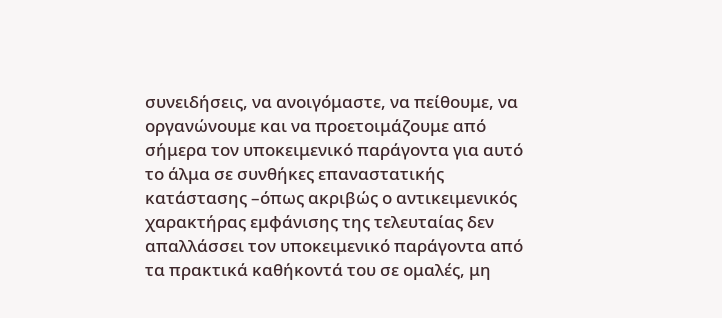συνειδήσεις, να ανοιγόμαστε, να πείθουμε, να οργανώνουμε και να προετοιμάζουμε από σήμερα τον υποκειμενικό παράγοντα για αυτό το άλμα σε συνθήκες επαναστατικής κατάστασης –όπως ακριβώς ο αντικειμενικός χαρακτήρας εμφάνισης της τελευταίας δεν απαλλάσσει τον υποκειμενικό παράγοντα από τα πρακτικά καθήκοντά του σε ομαλές, μη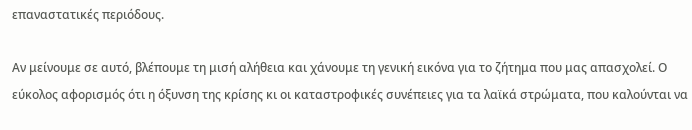επαναστατικές περιόδους.

Αν μείνουμε σε αυτό, βλέπουμε τη μισή αλήθεια και χάνουμε τη γενική εικόνα για το ζήτημα που μας απασχολεί. Ο εύκολος αφορισμός ότι η όξυνση της κρίσης κι οι καταστροφικές συνέπειες για τα λαϊκά στρώματα, που καλούνται να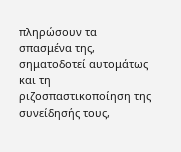πληρώσουν τα σπασμένα της, σηματοδοτεί αυτομάτως και τη ριζοσπαστικοποίηση της συνείδησής τους,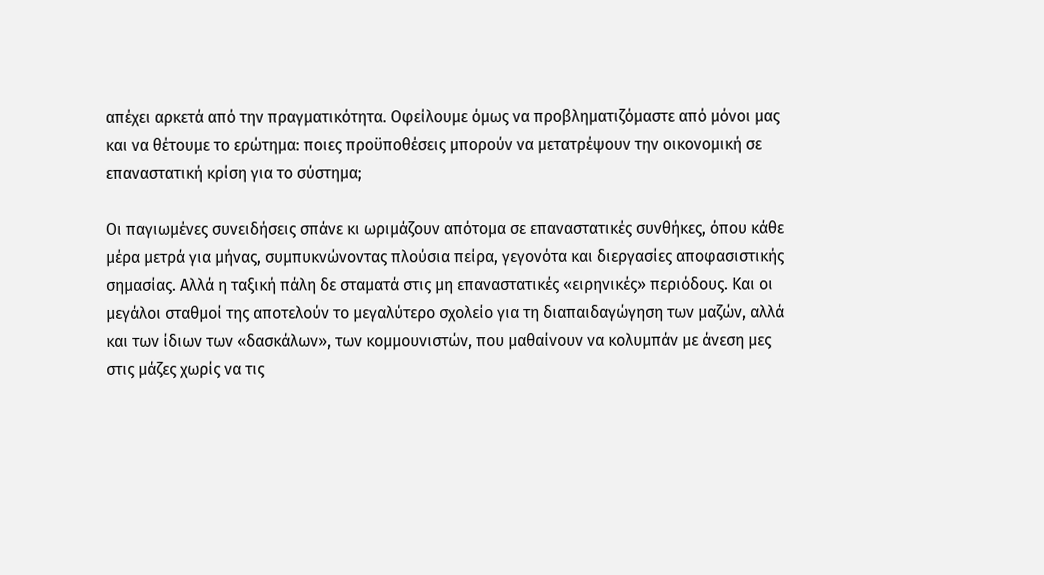απέχει αρκετά από την πραγματικότητα. Οφείλουμε όμως να προβληματιζόμαστε από μόνοι μας και να θέτουμε το ερώτημα: ποιες προϋποθέσεις μπορούν να μετατρέψουν την οικονομική σε επαναστατική κρίση για το σύστημα;

Οι παγιωμένες συνειδήσεις σπάνε κι ωριμάζουν απότομα σε επαναστατικές συνθήκες, όπου κάθε μέρα μετρά για μήνας, συμπυκνώνοντας πλούσια πείρα, γεγονότα και διεργασίες αποφασιστικής σημασίας. Αλλά η ταξική πάλη δε σταματά στις μη επαναστατικές «ειρηνικές» περιόδους. Και οι μεγάλοι σταθμοί της αποτελούν το μεγαλύτερο σχολείο για τη διαπαιδαγώγηση των μαζών, αλλά και των ίδιων των «δασκάλων», των κομμουνιστών, που μαθαίνουν να κολυμπάν με άνεση μες στις μάζες χωρίς να τις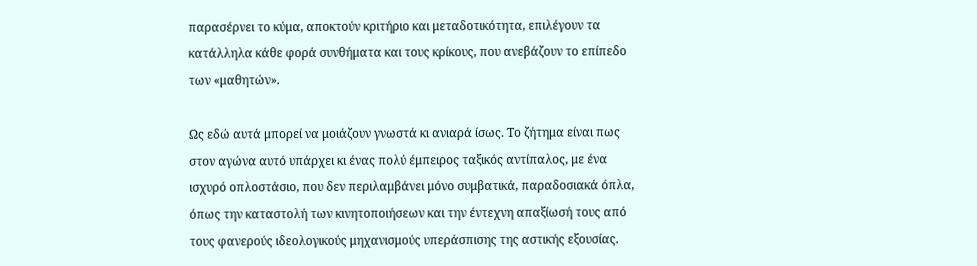παρασέρνει το κύμα, αποκτούν κριτήριο και μεταδοτικότητα, επιλέγουν τα κατάλληλα κάθε φορά συνθήματα και τους κρίκους, που ανεβάζουν το επίπεδο των «μαθητών».

Ως εδώ αυτά μπορεί να μοιάζουν γνωστά κι ανιαρά ίσως. Το ζήτημα είναι πως στον αγώνα αυτό υπάρχει κι ένας πολύ έμπειρος ταξικός αντίπαλος, με ένα ισχυρό οπλοστάσιο, που δεν περιλαμβάνει μόνο συμβατικά, παραδοσιακά όπλα, όπως την καταστολή των κινητοποιήσεων και την έντεχνη απαξίωσή τους από τους φανερούς ιδεολογικούς μηχανισμούς υπεράσπισης της αστικής εξουσίας.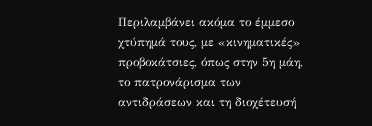Περιλαμβάνει ακόμα το έμμεσο χτύπημά τους, με «κινηματικές» προβοκάτσιες, όπως στην 5η μάη, το πατρονάρισμα των αντιδράσεων και τη διοχέτευσή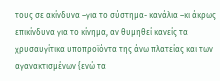τους σε ακίνδυνα –για το σύστημα- κανάλια –κι άκρως επικίνδυνα για το κίνημα, αν θυμηθεί κανείς τα χρυσαυγίτικα υποπροϊόντα της άνω πλατείας και των αγανακτισμένων {ενώ τα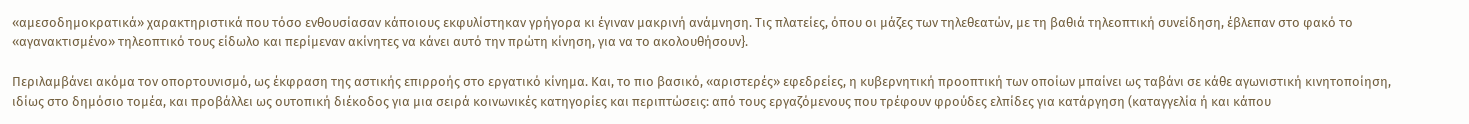«αμεσοδημοκρατικά» χαρακτηριστικά που τόσο ενθουσίασαν κάποιους εκφυλίστηκαν γρήγορα κι έγιναν μακρινή ανάμνηση. Τις πλατείες, όπου οι μάζες των τηλεθεατών, με τη βαθιά τηλεοπτική συνείδηση, έβλεπαν στο φακό το «αγανακτισμένο» τηλεοπτικό τους είδωλο και περίμεναν ακίνητες να κάνει αυτό την πρώτη κίνηση, για να το ακολουθήσουν}.

Περιλαμβάνει ακόμα τον οπορτουνισμό, ως έκφραση της αστικής επιρροής στο εργατικό κίνημα. Και, το πιο βασικό, «αριστερές» εφεδρείες, η κυβερνητική προοπτική των οποίων μπαίνει ως ταβάνι σε κάθε αγωνιστική κινητοποίηση, ιδίως στο δημόσιο τομέα, και προβάλλει ως ουτοπική διέκοδος για μια σειρά κοινωνικές κατηγορίες και περιπτώσεις: από τους εργαζόμενους που τρέφουν φρούδες ελπίδες για κατάργηση (καταγγελία ή και κάπου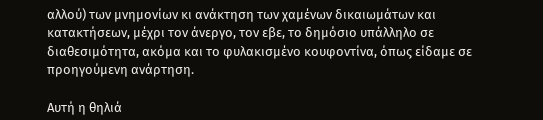αλλού) των μνημονίων κι ανάκτηση των χαμένων δικαιωμάτων και κατακτήσεων, μέχρι τον άνεργο, τον εβε, το δημόσιο υπάλληλο σε διαθεσιμότητα, ακόμα και το φυλακισμένο κουφοντίνα, όπως είδαμε σε προηγούμενη ανάρτηση.

Αυτή η θηλιά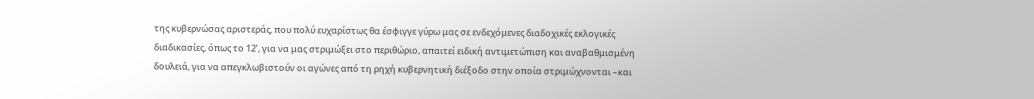της κυβερνώσας αριστεράς, που πολύ ευχαρίστως θα έσφιγγε γύρω μας σε ενδεχόμενες διαδοχικές εκλογικές διαδικασίες, όπως το 12’, για να μας στριμώξει στο περιθώριο, απαιτεί ειδική αντιμετώπιση και αναβαθμισμένη δουλειά, για να απεγκλωβιστούν οι αγώνες από τη ρηχή κυβερνητική διέξοδο στην οποία στριμώχνονται –και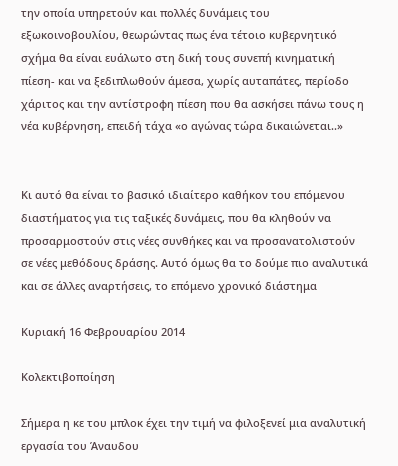την οποία υπηρετούν και πολλές δυνάμεις του εξωκοινοβουλίου, θεωρώντας πως ένα τέτοιο κυβερνητικό σχήμα θα είναι ευάλωτο στη δική τους συνεπή κινηματική πίεση- και να ξεδιπλωθούν άμεσα, χωρίς αυταπάτες, περίοδο χάριτος και την αντίστροφη πίεση που θα ασκήσει πάνω τους η νέα κυβέρνηση, επειδή τάχα «ο αγώνας τώρα δικαιώνεται..»


Κι αυτό θα είναι το βασικό ιδιαίτερο καθήκον του επόμενου διαστήματος για τις ταξικές δυνάμεις, που θα κληθούν να προσαρμοστούν στις νέες συνθήκες και να προσανατολιστούν σε νέες μεθόδους δράσης. Αυτό όμως θα το δούμε πιο αναλυτικά και σε άλλες αναρτήσεις, το επόμενο χρονικό διάστημα

Κυριακή 16 Φεβρουαρίου 2014

Κολεκτιβοποίηση

Σήμερα η κε του μπλοκ έχει την τιμή να φιλοξενεί μια αναλυτική εργασία του Άναυδου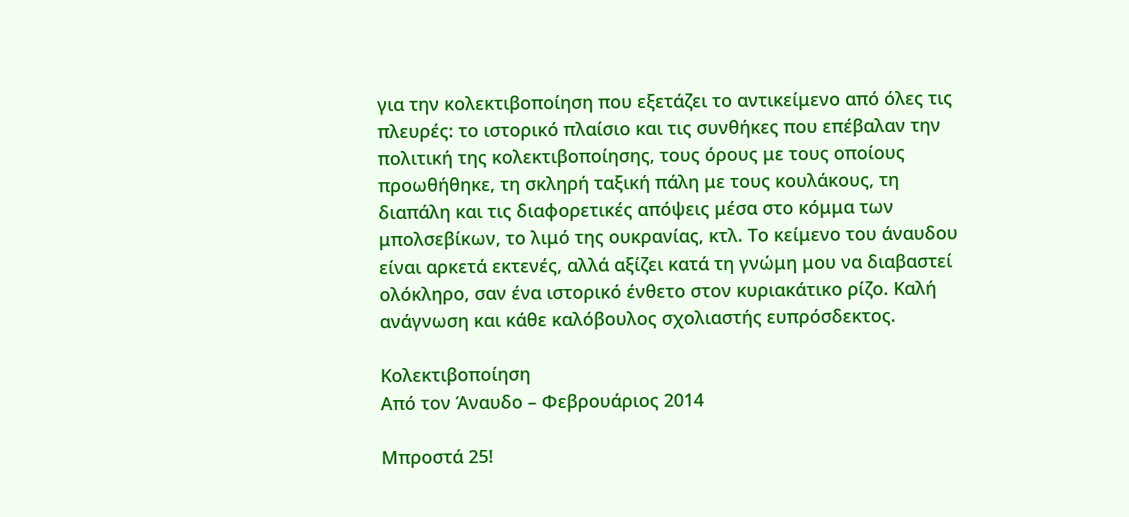για την κολεκτιβοποίηση που εξετάζει το αντικείμενο από όλες τις πλευρές: το ιστορικό πλαίσιο και τις συνθήκες που επέβαλαν την πολιτική της κολεκτιβοποίησης, τους όρους με τους οποίους προωθήθηκε, τη σκληρή ταξική πάλη με τους κουλάκους, τη διαπάλη και τις διαφορετικές απόψεις μέσα στο κόμμα των μπολσεβίκων, το λιμό της ουκρανίας, κτλ. Το κείμενο του άναυδου είναι αρκετά εκτενές, αλλά αξίζει κατά τη γνώμη μου να διαβαστεί ολόκληρο, σαν ένα ιστορικό ένθετο στον κυριακάτικο ρίζο. Καλή ανάγνωση και κάθε καλόβουλος σχολιαστής ευπρόσδεκτος.

Κολεκτιβοποίηση
Από τον Άναυδο – Φεβρουάριος 2014

Μπροστά 25!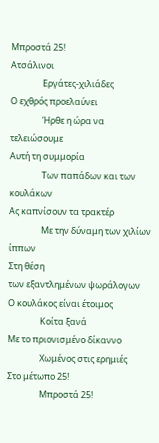Μπροστά 25!
Ατσάλινοι
                Εργάτες-χιλιάδες
Ο εχθρός προελαύνει
                Ήρθε η ώρα να τελειώσουμε
Αυτή τη συμμορία
                Των παπάδων και των κουλάκων
Ας καπνίσουν τα τρακτέρ
                Με την δύναμη των χιλίων ίππων
Στη θέση
των εξαντλημένων ψωράλογων
Ο κουλάκος είναι έτοιμος
                Κοίτα ξανά
Με το πριονισμένο δίκαννο
                Χωμένος στις ερημιές
Στο μέτωπο 25!
                Μπροστά 25!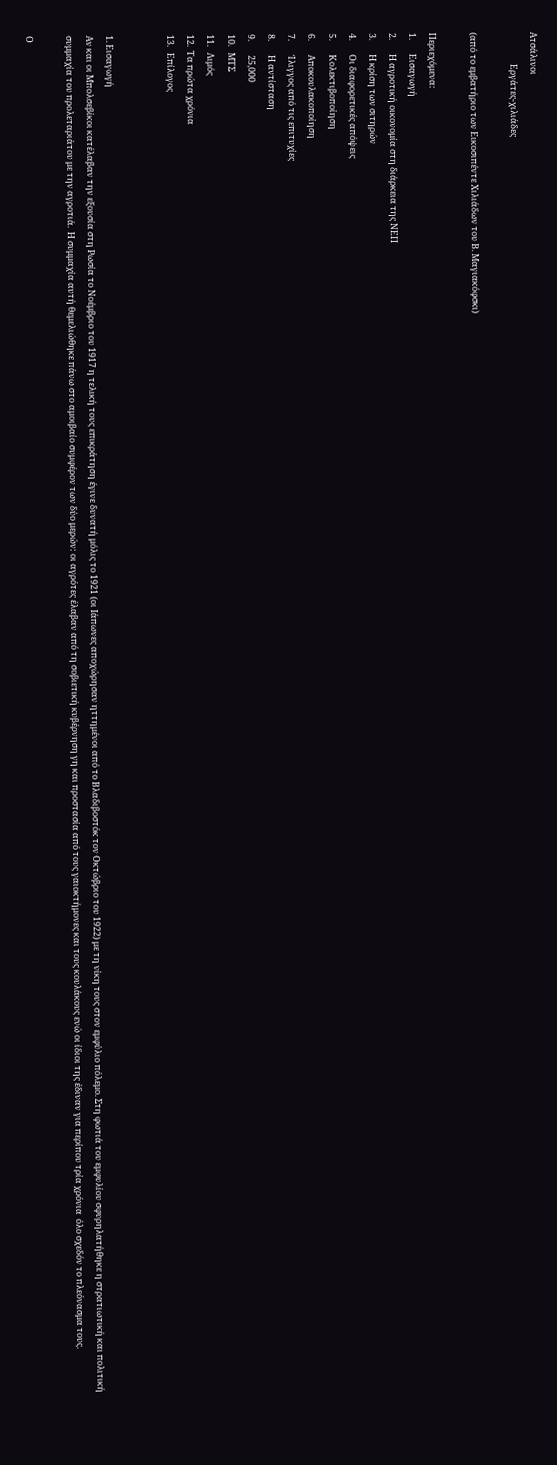Ατσάλινοι
                Εργάτες-χιλιάδες

(από το εμβατήριο των Εικοσιπέντε Χιλιάδων του Β. Μαγιακόφσκι)

Περιεχόμενα:
1.       Εισαγωγή
2.       Η αγροτική οικονομία στη διάρκεια της ΝΕΠ
3.       Η κρίση των σιτηρών
4.       Οι διαφορετικές απόψεις
5.       Κολεκτιβοποίηση
6.       Αποκουλακοποίηση
7.       Ίλιγγος από τις επιτυχίες
8.       Η αντίσταση
9.       25,000
10.   ΜΤΣ
11.   Λιμός
12.  Τα πρώτα χρόνια
13.   Επίλογος


1. Εισαγωγή
Αν και οι Μπολσεβίκοι κατέλαβαν την εξουσία στη Ρωσία το Νοέμβριο του 1917 η τελική τους επικράτηση έγινε δυνατή μόλις το 1921 (οι Ιάπωνες αποχώρησαν ηττημένοι από το Βλαδιβοστόκ τον Οκτώβριο του 1922) με τη νίκη τους στον εμφύλιο πόλεμο. Στη φωτιά του εμφυλίου σφυρηλατήθηκε η στρατιωτική και πολιτική  συμμαχία του προλεταριάτου με την αγροτιά.  Η συμμαχία αυτή θεμελιώθηκε πάνω στο αμοιβαίο συμφέρον των δύο μερών: οι αγρότες έλαβαν από τη σοβιετική κυβέρνηση γη και προστασία από τους γαιοκτήμονες και τους κουλάκους ενώ οι ίδιοι της έδιναν για περίπου τρία χρόνια  όλο σχεδόν το πλεόνασμα τους.

Ο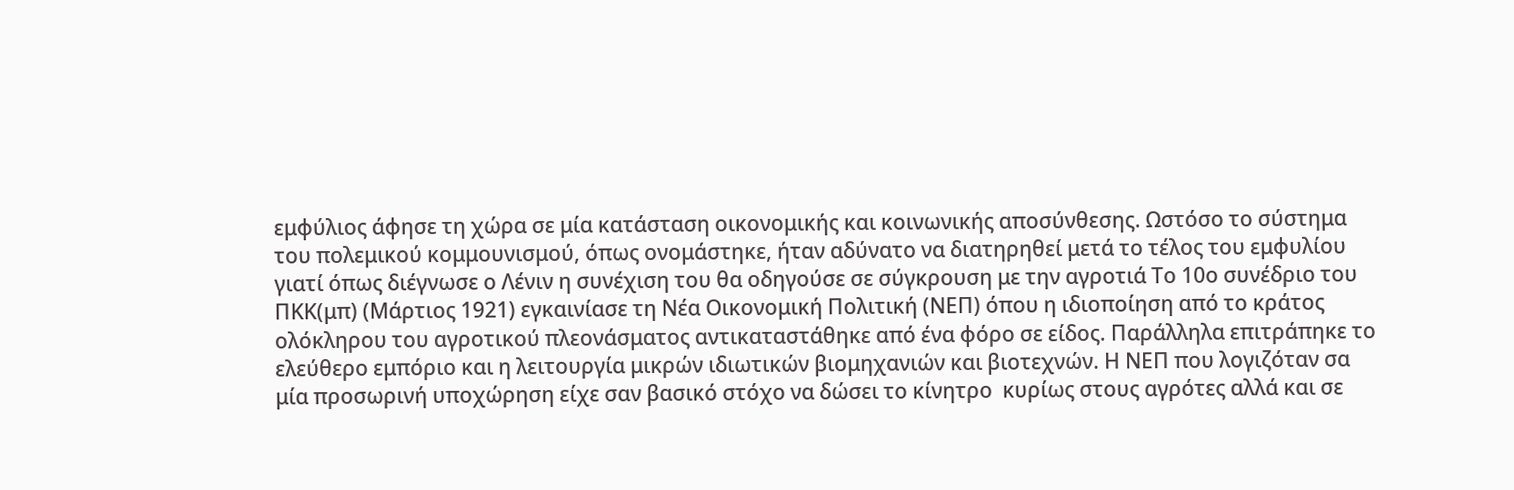εμφύλιος άφησε τη χώρα σε μία κατάσταση οικονομικής και κοινωνικής αποσύνθεσης. Ωστόσο το σύστημα του πολεμικού κομμουνισμού, όπως ονομάστηκε, ήταν αδύνατο να διατηρηθεί μετά το τέλος του εμφυλίου γιατί όπως διέγνωσε ο Λένιν η συνέχιση του θα οδηγούσε σε σύγκρουση με την αγροτιά Το 10ο συνέδριο του ΠΚΚ(μπ) (Μάρτιος 1921) εγκαινίασε τη Νέα Οικονομική Πολιτική (ΝΕΠ) όπου η ιδιοποίηση από το κράτος ολόκληρου του αγροτικού πλεονάσματος αντικαταστάθηκε από ένα φόρο σε είδος. Παράλληλα επιτράπηκε το ελεύθερο εμπόριο και η λειτουργία μικρών ιδιωτικών βιομηχανιών και βιοτεχνών. Η ΝΕΠ που λογιζόταν σα μία προσωρινή υποχώρηση είχε σαν βασικό στόχο να δώσει το κίνητρο  κυρίως στους αγρότες αλλά και σε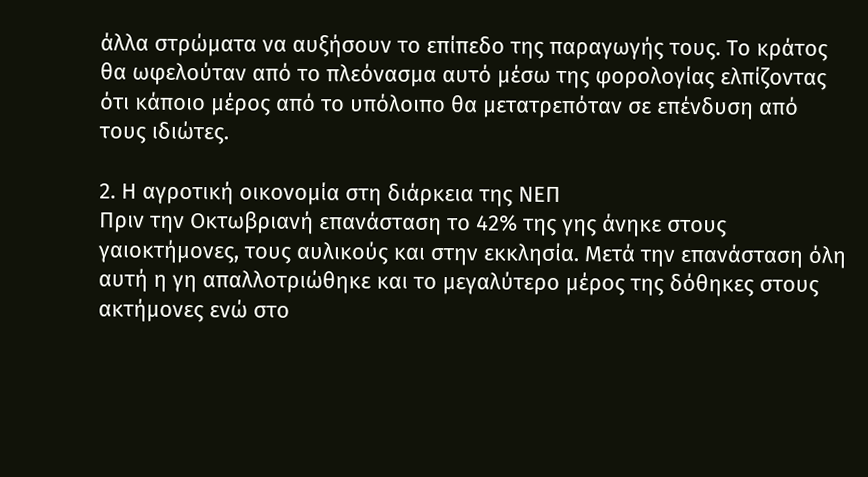άλλα στρώματα να αυξήσουν το επίπεδο της παραγωγής τους. Το κράτος θα ωφελούταν από το πλεόνασμα αυτό μέσω της φορολογίας ελπίζοντας ότι κάποιο μέρος από το υπόλοιπο θα μετατρεπόταν σε επένδυση από τους ιδιώτες.

2. Η αγροτική οικονομία στη διάρκεια της ΝΕΠ
Πριν την Οκτωβριανή επανάσταση το 42% της γης άνηκε στους γαιοκτήμονες, τους αυλικούς και στην εκκλησία. Μετά την επανάσταση όλη αυτή η γη απαλλοτριώθηκε και το μεγαλύτερο μέρος της δόθηκες στους ακτήμονες ενώ στο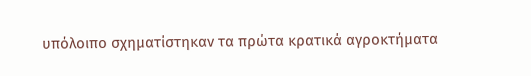υπόλοιπο σχηματίστηκαν τα πρώτα κρατικά αγροκτήματα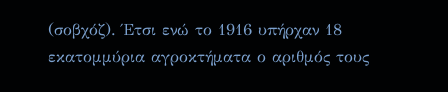(σοβχόζ). Έτσι ενώ το 1916 υπήρχαν 18 εκατομμύρια αγροκτήματα ο αριθμός τους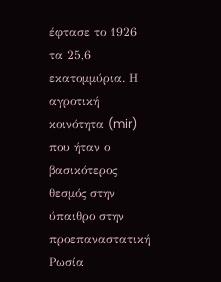έφτασε το 1926 τα 25,6 εκατομμύρια. Η αγροτική κοινότητα (mir) που ήταν ο βασικότερος θεσμός στην ύπαιθρο στην προεπαναστατική Ρωσία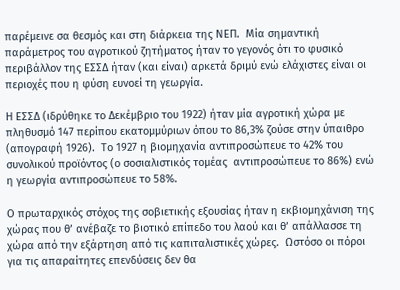παρέμεινε σα θεσμός και στη διάρκεια της ΝΕΠ.  Μία σημαντική παράμετρος του αγροτικού ζητήματος ήταν το γεγονός ότι το φυσικό περιβάλλον της ΕΣΣΔ ήταν (και είναι) αρκετά δριμύ ενώ ελάχιστες είναι οι περιοχές που η φύση ευνοεί τη γεωργία.

Η ΕΣΣΔ (ιδρύθηκε το Δεκέμβριο του 1922) ήταν μία αγροτική χώρα με  πληθυσμό 147 περίπου εκατομμύριων όπου το 86,3% ζούσε στην ύπαιθρο (απογραφή 1926).  Το 1927 η βιομηχανία αντιπροσώπευε το 42% του συνολικού προϊόντος (ο σοσιαλιστικός τομέας  αντιπροσώπευε το 86%) ενώ η γεωργία αντιπροσώπευε το 58%.

Ο πρωταρχικός στόχος της σοβιετικής εξουσίας ήταν η εκβιομηχάνιση της χώρας που θ’ ανέβαζε το βιοτικό επίπεδο του λαού και θ’ απάλλασσε τη χώρα από την εξάρτηση από τις καπιταλιστικές χώρες.  Ωστόσο οι πόροι για τις απαραίτητες επενδύσεις δεν θα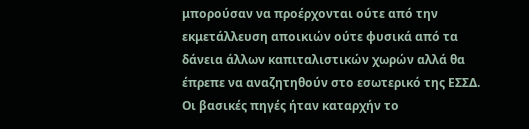μπορούσαν να προέρχονται ούτε από την εκμετάλλευση αποικιών ούτε φυσικά από τα δάνεια άλλων καπιταλιστικών χωρών αλλά θα έπρεπε να αναζητηθούν στο εσωτερικό της ΕΣΣΔ. Οι βασικές πηγές ήταν καταρχήν το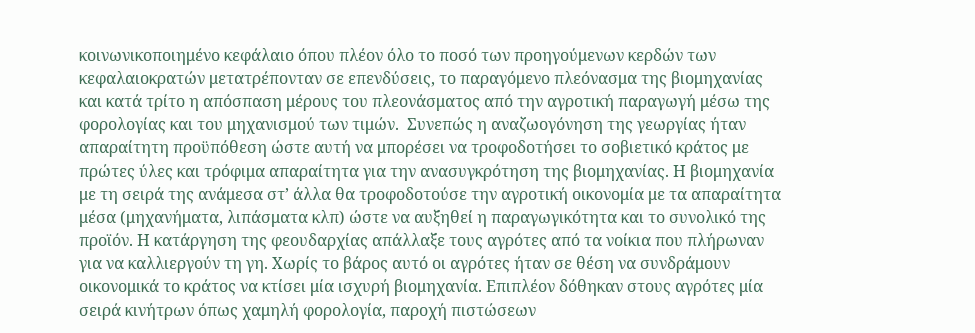κοινωνικοποιημένο κεφάλαιο όπου πλέον όλο το ποσό των προηγούμενων κερδών των κεφαλαιοκρατών μετατρέπονταν σε επενδύσεις, το παραγόμενο πλεόνασμα της βιομηχανίας  και κατά τρίτο η απόσπαση μέρους του πλεονάσματος από την αγροτική παραγωγή μέσω της φορολογίας και του μηχανισμού των τιμών.  Συνεπώς η αναζωογόνηση της γεωργίας ήταν απαραίτητη προϋπόθεση ώστε αυτή να μπορέσει να τροφοδοτήσει το σοβιετικό κράτος με πρώτες ύλες και τρόφιμα απαραίτητα για την ανασυγκρότηση της βιομηχανίας. Η βιομηχανία με τη σειρά της ανάμεσα στ’ άλλα θα τροφοδοτούσε την αγροτική οικονομία με τα απαραίτητα μέσα (μηχανήματα, λιπάσματα κλπ) ώστε να αυξηθεί η παραγωγικότητα και το συνολικό της προϊόν. Η κατάργηση της φεουδαρχίας απάλλαξε τους αγρότες από τα νοίκια που πλήρωναν για να καλλιεργούν τη γη. Χωρίς το βάρος αυτό οι αγρότες ήταν σε θέση να συνδράμουν οικονομικά το κράτος να κτίσει μία ισχυρή βιομηχανία. Επιπλέον δόθηκαν στους αγρότες μία σειρά κινήτρων όπως χαμηλή φορολογία, παροχή πιστώσεων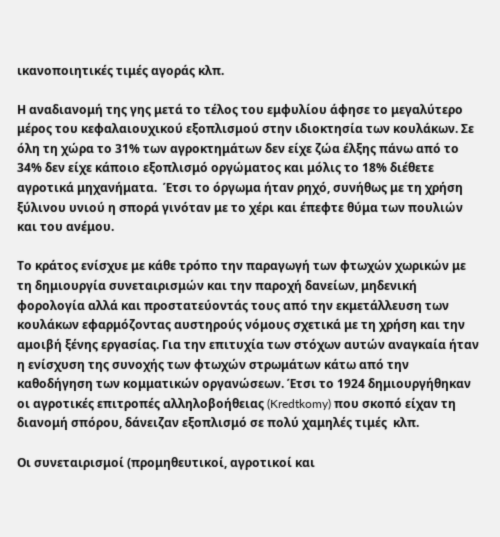ικανοποιητικές τιμές αγοράς κλπ.

Η αναδιανομή της γης μετά το τέλος του εμφυλίου άφησε το μεγαλύτερο μέρος του κεφαλαιουχικού εξοπλισμού στην ιδιοκτησία των κουλάκων. Σε όλη τη χώρα το 31% των αγροκτημάτων δεν είχε ζώα έλξης πάνω από το 34% δεν είχε κάποιο εξοπλισμό οργώματος και μόλις το 18% διέθετε αγροτικά μηχανήματα.  Έτσι το όργωμα ήταν ρηχό, συνήθως με τη χρήση ξύλινου υνιού η σπορά γινόταν με το χέρι και έπεφτε θύμα των πουλιών και του ανέμου.

Το κράτος ενίσχυε με κάθε τρόπο την παραγωγή των φτωχών χωρικών με τη δημιουργία συνεταιρισμών και την παροχή δανείων, μηδενική φορολογία αλλά και προστατεύοντάς τους από την εκμετάλλευση των κουλάκων εφαρμόζοντας αυστηρούς νόμους σχετικά με τη χρήση και την αμοιβή ξένης εργασίας. Για την επιτυχία των στόχων αυτών αναγκαία ήταν η ενίσχυση της συνοχής των φτωχών στρωμάτων κάτω από την καθοδήγηση των κομματικών οργανώσεων. Έτσι το 1924 δημιουργήθηκαν οι αγροτικές επιτροπές αλληλοβοήθειας (Kredtkomy) που σκοπό είχαν τη διανομή σπόρου, δάνειζαν εξοπλισμό σε πολύ χαμηλές τιμές  κλπ.

Οι συνεταιρισμοί (προμηθευτικοί, αγροτικοί και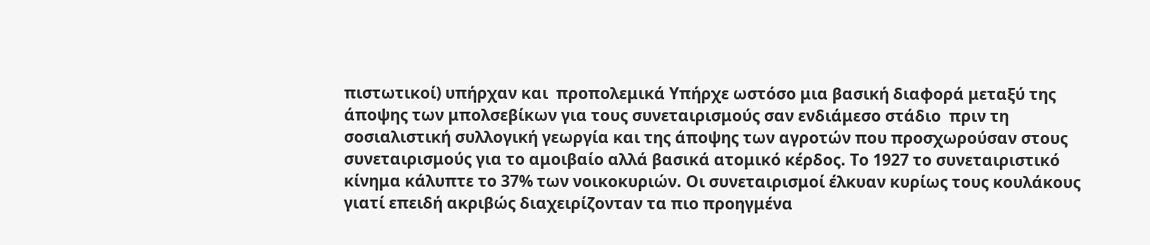πιστωτικοί) υπήρχαν και  προπολεμικά Υπήρχε ωστόσο μια βασική διαφορά μεταξύ της άποψης των μπολσεβίκων για τους συνεταιρισμούς σαν ενδιάμεσο στάδιο  πριν τη σοσιαλιστική συλλογική γεωργία και της άποψης των αγροτών που προσχωρούσαν στους συνεταιρισμούς για το αμοιβαίο αλλά βασικά ατομικό κέρδος. Το 1927 το συνεταιριστικό κίνημα κάλυπτε το 37% των νοικοκυριών. Οι συνεταιρισμοί έλκυαν κυρίως τους κουλάκους γιατί επειδή ακριβώς διαχειρίζονταν τα πιο προηγμένα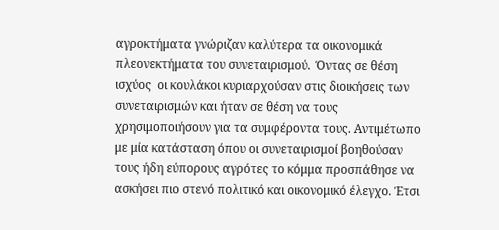αγροκτήματα γνώριζαν καλύτερα τα οικονομικά πλεονεκτήματα του συνεταιρισμού.  Όντας σε θέση ισχύος  οι κουλάκοι κυριαρχούσαν στις διοικήσεις των συνεταιρισμών και ήταν σε θέση να τους χρησιμοποιήσουν για τα συμφέροντα τους. Αντιμέτωπο με μία κατάσταση όπου οι συνεταιρισμοί βοηθούσαν τους ήδη εύπορους αγρότες το κόμμα προσπάθησε να ασκήσει πιο στενό πολιτικό και οικονομικό έλεγχο. Έτσι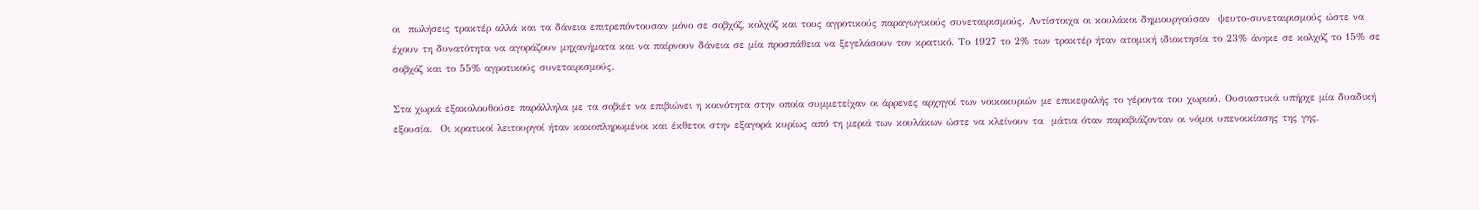οι  πωλήσεις τρακτέρ αλλά και τα δάνεια επιτρεπόντουσαν μόνο σε σοβχόζ, κολχόζ και τους αγροτικούς παραγωγικούς συνεταιρισμούς. Αντίστοιχα οι κουλάκοι δημιουργούσαν  ψευτο-συνεταιρισμούς ώστε να έχουν τη δυνατότητα να αγοράζουν μηχανήματα και να παίρνουν δάνεια σε μία προσπάθεια να ξεγελάσουν τον κρατικό. Το 1927 το 2% των τρακτέρ ήταν ατομική ιδιοκτησία το 23% άνηκε σε κολχόζ το 15% σε σοβχόζ και το 55% αγροτικούς συνεταιρισμούς.

Στα χωριά εξακολουθούσε παράλληλα με τα σοβιέτ να επιβιώνει η κοινότητα στην οποία συμμετείχαν οι άρρενες αρχηγοί των νοικοκυριών με επικεφαλής το γέροντα του χωριού. Ουσιαστικά υπήρχε μία δυαδική εξουσία.  Οι κρατικοί λειτουργοί ήταν κακοπληρωμένοι και έκθετοι στην εξαγορά κυρίως από τη μεριά των κουλάκων ώστε να κλείνουν τα  μάτια όταν παραβιάζονταν οι νόμοι υπενοικίασης της γης,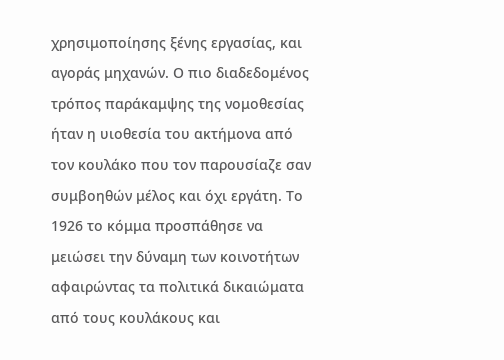χρησιμοποίησης ξένης εργασίας, και αγοράς μηχανών. Ο πιο διαδεδομένος τρόπος παράκαμψης της νομοθεσίας ήταν η υιοθεσία του ακτήμονα από τον κουλάκο που τον παρουσίαζε σαν συμβοηθών μέλος και όχι εργάτη. Το 1926 το κόμμα προσπάθησε να μειώσει την δύναμη των κοινοτήτων αφαιρώντας τα πολιτικά δικαιώματα από τους κουλάκους και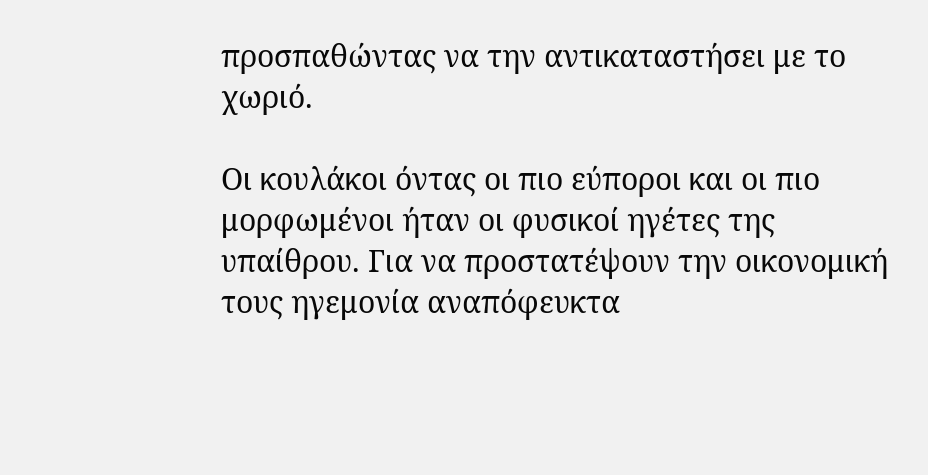προσπαθώντας να την αντικαταστήσει με το χωριό.

Οι κουλάκοι όντας οι πιο εύποροι και οι πιο μορφωμένοι ήταν οι φυσικοί ηγέτες της υπαίθρου. Για να προστατέψουν την οικονομική τους ηγεμονία αναπόφευκτα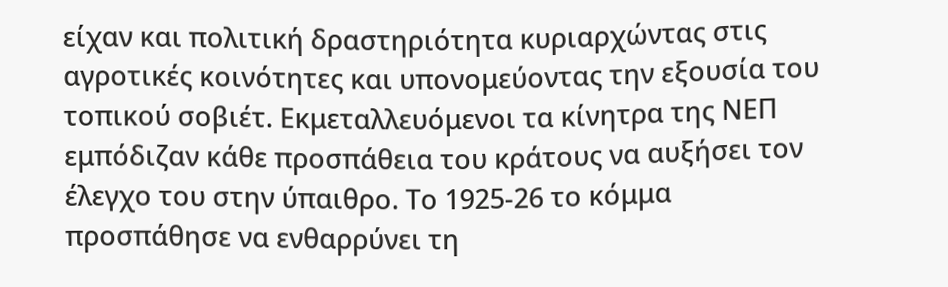είχαν και πολιτική δραστηριότητα κυριαρχώντας στις αγροτικές κοινότητες και υπονομεύοντας την εξουσία του τοπικού σοβιέτ. Εκμεταλλευόμενοι τα κίνητρα της ΝΕΠ εμπόδιζαν κάθε προσπάθεια του κράτους να αυξήσει τον έλεγχο του στην ύπαιθρο. Το 1925-26 το κόμμα προσπάθησε να ενθαρρύνει τη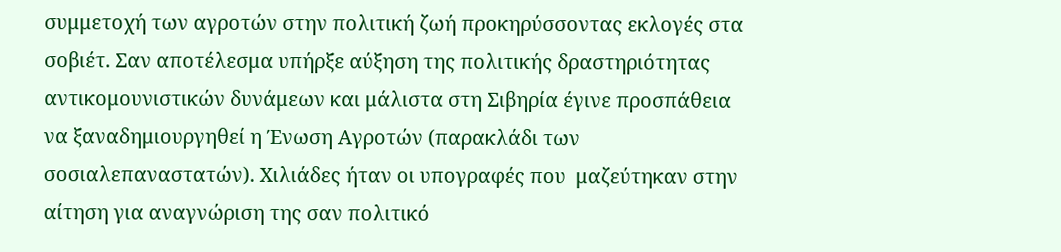συμμετοχή των αγροτών στην πολιτική ζωή προκηρύσσοντας εκλογές στα σοβιέτ. Σαν αποτέλεσμα υπήρξε αύξηση της πολιτικής δραστηριότητας αντικομουνιστικών δυνάμεων και μάλιστα στη Σιβηρία έγινε προσπάθεια να ξαναδημιουργηθεί η Ένωση Αγροτών (παρακλάδι των σοσιαλεπαναστατών). Χιλιάδες ήταν οι υπογραφές που  μαζεύτηκαν στην αίτηση για αναγνώριση της σαν πολιτικό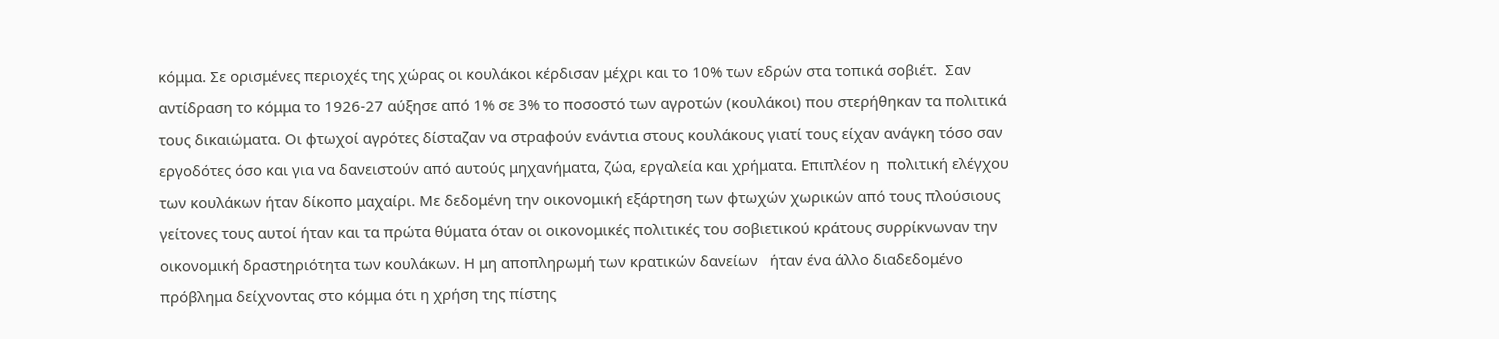κόμμα. Σε ορισμένες περιοχές της χώρας οι κουλάκοι κέρδισαν μέχρι και το 10% των εδρών στα τοπικά σοβιέτ.  Σαν αντίδραση το κόμμα το 1926-27 αύξησε από 1% σε 3% το ποσοστό των αγροτών (κουλάκοι) που στερήθηκαν τα πολιτικά τους δικαιώματα. Οι φτωχοί αγρότες δίσταζαν να στραφούν ενάντια στους κουλάκους γιατί τους είχαν ανάγκη τόσο σαν εργοδότες όσο και για να δανειστούν από αυτούς μηχανήματα, ζώα, εργαλεία και χρήματα. Επιπλέον η  πολιτική ελέγχου των κουλάκων ήταν δίκοπο μαχαίρι. Με δεδομένη την οικονομική εξάρτηση των φτωχών χωρικών από τους πλούσιους γείτονες τους αυτοί ήταν και τα πρώτα θύματα όταν οι οικονομικές πολιτικές του σοβιετικού κράτους συρρίκνωναν την οικονομική δραστηριότητα των κουλάκων. Η μη αποπληρωμή των κρατικών δανείων   ήταν ένα άλλο διαδεδομένο πρόβλημα δείχνοντας στο κόμμα ότι η χρήση της πίστης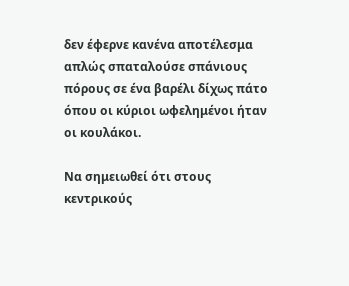δεν έφερνε κανένα αποτέλεσμα απλώς σπαταλούσε σπάνιους πόρους σε ένα βαρέλι δίχως πάτο όπου οι κύριοι ωφελημένοι ήταν  οι κουλάκοι.

Να σημειωθεί ότι στους κεντρικούς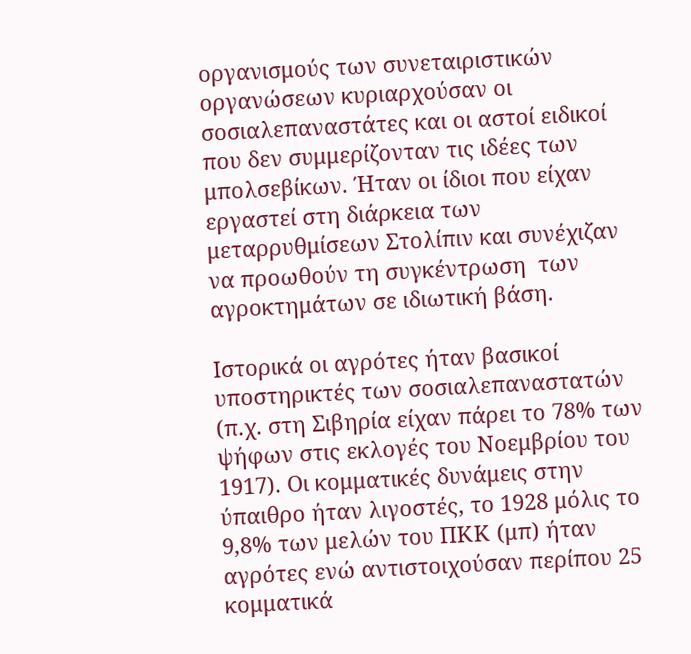οργανισμούς των συνεταιριστικών οργανώσεων κυριαρχούσαν οι σοσιαλεπαναστάτες και οι αστοί ειδικοί που δεν συμμερίζονταν τις ιδέες των μπολσεβίκων. Ήταν οι ίδιοι που είχαν εργαστεί στη διάρκεια των  μεταρρυθμίσεων Στολίπιν και συνέχιζαν να προωθούν τη συγκέντρωση  των αγροκτημάτων σε ιδιωτική βάση.

Ιστορικά οι αγρότες ήταν βασικοί υποστηρικτές των σοσιαλεπαναστατών (π.χ. στη Σιβηρία είχαν πάρει το 78% των ψήφων στις εκλογές του Νοεμβρίου του 1917). Οι κομματικές δυνάμεις στην ύπαιθρο ήταν λιγοστές, το 1928 μόλις το 9,8% των μελών του ΠΚΚ (μπ) ήταν αγρότες ενώ αντιστοιχούσαν περίπου 25 κομματικά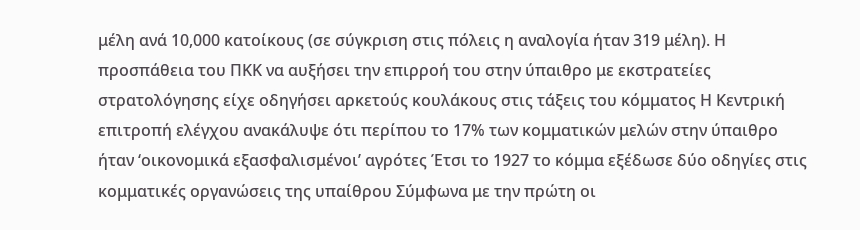μέλη ανά 10,000 κατοίκους (σε σύγκριση στις πόλεις η αναλογία ήταν 319 μέλη). Η προσπάθεια του ΠΚΚ να αυξήσει την επιρροή του στην ύπαιθρο με εκστρατείες στρατολόγησης είχε οδηγήσει αρκετούς κουλάκους στις τάξεις του κόμματος Η Κεντρική επιτροπή ελέγχου ανακάλυψε ότι περίπου το 17% των κομματικών μελών στην ύπαιθρο ήταν ‘οικονομικά εξασφαλισμένοι’ αγρότες Έτσι το 1927 το κόμμα εξέδωσε δύο οδηγίες στις κομματικές οργανώσεις της υπαίθρου Σύμφωνα με την πρώτη οι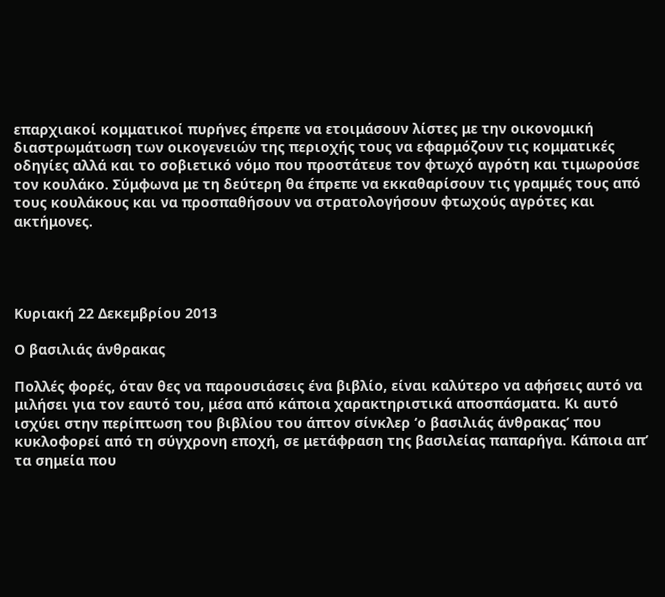επαρχιακοί κομματικοί πυρήνες έπρεπε να ετοιμάσουν λίστες με την οικονομική διαστρωμάτωση των οικογενειών της περιοχής τους να εφαρμόζουν τις κομματικές οδηγίες αλλά και το σοβιετικό νόμο που προστάτευε τον φτωχό αγρότη και τιμωρούσε τον κουλάκο. Σύμφωνα με τη δεύτερη θα έπρεπε να εκκαθαρίσουν τις γραμμές τους από τους κουλάκους και να προσπαθήσουν να στρατολογήσουν φτωχούς αγρότες και ακτήμονες.




Κυριακή 22 Δεκεμβρίου 2013

Ο βασιλιάς άνθρακας

Πολλές φορές, όταν θες να παρουσιάσεις ένα βιβλίο, είναι καλύτερο να αφήσεις αυτό να μιλήσει για τον εαυτό του, μέσα από κάποια χαρακτηριστικά αποσπάσματα. Κι αυτό ισχύει στην περίπτωση του βιβλίου του άπτον σίνκλερ ‘ο βασιλιάς άνθρακας’ που κυκλοφορεί από τη σύγχρονη εποχή, σε μετάφραση της βασιλείας παπαρήγα. Κάποια απ’ τα σημεία που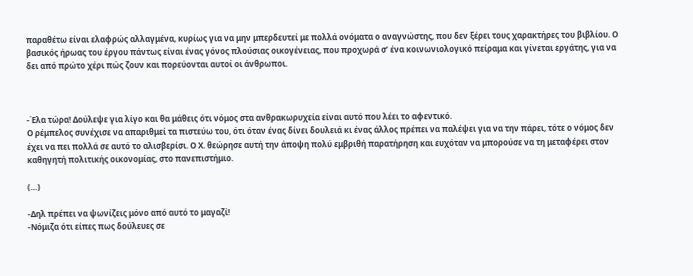παραθέτω είναι ελαφρώς αλλαγμένα, κυρίως για να μην μπερδευτεί με πολλά ονόματα ο αναγνώστης, που δεν ξέρει τους χαρακτήρες του βιβλίου. Ο βασικός ήρωας του έργου πάντως είναι ένας γόνος πλούσιας οικογένειας, που προχωρά σ’ ένα κοινωνιολογικό πείραμα και γίνεται εργάτης, για να δει από πρώτο χέρι πώς ζουν και πορεύονται αυτοί οι άνθρωποι.



-Έλα τώρα! Δούλεψε για λίγο και θα μάθεις ότι νόμος στα ανθρακωρυχεία είναι αυτό που λέει το αφεντικό.
Ο ρέμπελος συνέχισε να απαριθμεί τα πιστεύω του, ότι όταν ένας δίνει δουλειά κι ένας άλλος πρέπει να παλέψει για να την πάρει, τότε ο νόμος δεν έχει να πει πολλά σε αυτό το αλισβερίσι. Ο Χ. θεώρησε αυτή την άποψη πολύ εμβριθή παρατήρηση και ευχόταν να μπορούσε να τη μεταφέρει στον καθηγητή πολιτικής οικονομίας, στο πανεπιστήμιο.

(…)

-Δηλ πρέπει να ψωνίζεις μόνο από αυτό το μαγαζί!
-Νόμιζα ότι είπες πως δούλευες σε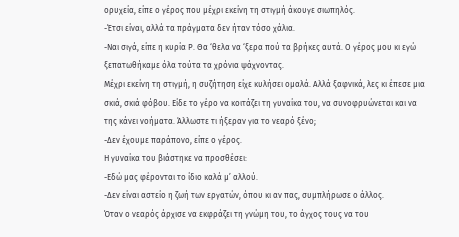ορυχεία, είπε ο γέρος που μέχρι εκείνη τη στιγμή άκουγε σιωπηλός.
-Έτσι είναι, αλλά τα πράγματα δεν ήταν τόσο χάλια.
-Ναι σιγά, είπε η κυρία Ρ. Θα ‘θελα να ‘ξερα πού τα βρήκες αυτά. Ο γέρος μου κι εγώ ξεπατωθήκαμε όλα τούτα τα χρόνια ψάχνοντας.
Μέχρι εκείνη τη στιγμή, η συζήτηση είχε κυλήσει ομαλά. Αλλά ξαφνικά, λες κι έπεσε μια σκιά, σκιά φόβου. Είδε το γέρο να κοιτάζει τη γυναίκα του, να συνοφρυώνεται και να της κάνει νοήματα. Άλλωστε τι ήξεραν για το νεαρό ξένο;
-Δεν έχουμε παράπονο, είπε ο γέρος.
Η γυναίκα του βιάστηκε να προσθέσει:
-Εδώ μας φέρονται το ίδιο καλά μ’ αλλού.
-Δεν είναι αστείο η ζωή των εργατών, όπου κι αν πας, συμπλήρωσε ο άλλος.
Όταν ο νεαρός άρχισε να εκφράζει τη γνώμη του, το άγχος τους να του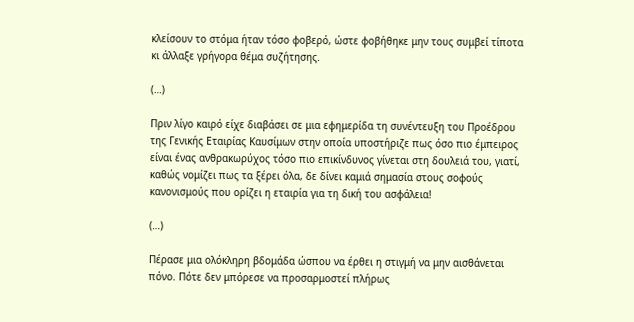κλείσουν το στόμα ήταν τόσο φοβερό, ώστε φοβήθηκε μην τους συμβεί τίποτα κι άλλαξε γρήγορα θέμα συζήτησης.

(…)

Πριν λίγο καιρό είχε διαβάσει σε μια εφημερίδα τη συνέντευξη του Προέδρου της Γενικής Εταιρίας Καυσίμων στην οποία υποστήριζε πως όσο πιο έμπειρος είναι ένας ανθρακωρύχος τόσο πιο επικίνδυνος γίνεται στη δουλειά του, γιατί, καθώς νομίζει πως τα ξέρει όλα, δε δίνει καμιά σημασία στους σοφούς κανονισμούς που ορίζει η εταιρία για τη δική του ασφάλεια!

(…)

Πέρασε μια ολόκληρη βδομάδα ώσπου να έρθει η στιγμή να μην αισθάνεται πόνο. Πότε δεν μπόρεσε να προσαρμοστεί πλήρως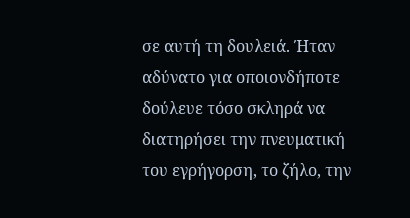σε αυτή τη δουλειά. Ήταν αδύνατο για οποιονδήποτε δούλευε τόσο σκληρά να διατηρήσει την πνευματική του εγρήγορση, το ζήλο, την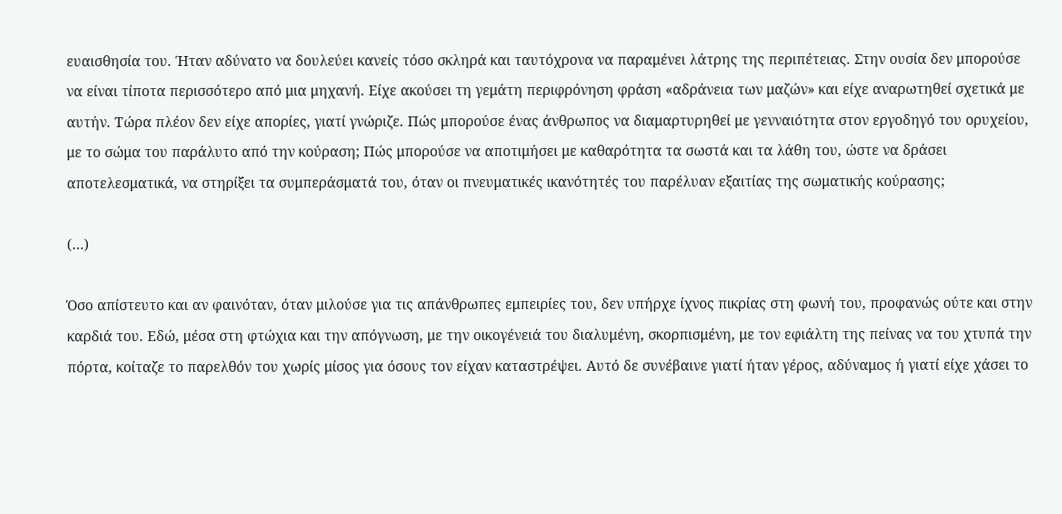ευαισθησία του. Ήταν αδύνατο να δουλεύει κανείς τόσο σκληρά και ταυτόχρονα να παραμένει λάτρης της περιπέτειας. Στην ουσία δεν μπορούσε να είναι τίποτα περισσότερο από μια μηχανή. Είχε ακούσει τη γεμάτη περιφρόνηση φράση «αδράνεια των μαζών» και είχε αναρωτηθεί σχετικά με αυτήν. Τώρα πλέον δεν είχε απορίες, γιατί γνώριζε. Πώς μπορούσε ένας άνθρωπος να διαμαρτυρηθεί με γενναιότητα στον εργοδηγό του ορυχείου, με το σώμα του παράλυτο από την κούραση; Πώς μπορούσε να αποτιμήσει με καθαρότητα τα σωστά και τα λάθη του, ώστε να δράσει αποτελεσματικά, να στηρίξει τα συμπεράσματά του, όταν οι πνευματικές ικανότητές του παρέλυαν εξαιτίας της σωματικής κούρασης;

(…)

Όσο απίστευτο και αν φαινόταν, όταν μιλούσε για τις απάνθρωπες εμπειρίες του, δεν υπήρχε ίχνος πικρίας στη φωνή του, προφανώς ούτε και στην καρδιά του. Εδώ, μέσα στη φτώχια και την απόγνωση, με την οικογένειά του διαλυμένη, σκορπισμένη, με τον εφιάλτη της πείνας να του χτυπά την πόρτα, κοίταζε το παρελθόν του χωρίς μίσος για όσους τον είχαν καταστρέψει. Αυτό δε συνέβαινε γιατί ήταν γέρος, αδύναμος ή γιατί είχε χάσει το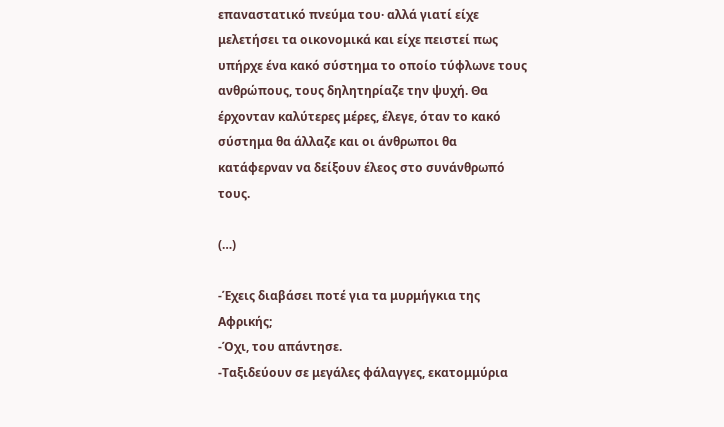επαναστατικό πνεύμα του· αλλά γιατί είχε μελετήσει τα οικονομικά και είχε πειστεί πως υπήρχε ένα κακό σύστημα το οποίο τύφλωνε τους ανθρώπους, τους δηλητηρίαζε την ψυχή. Θα έρχονταν καλύτερες μέρες, έλεγε, όταν το κακό σύστημα θα άλλαζε και οι άνθρωποι θα κατάφερναν να δείξουν έλεος στο συνάνθρωπό τους.

(…)

-Έχεις διαβάσει ποτέ για τα μυρμήγκια της Αφρικής;
-Όχι, του απάντησε.
-Ταξιδεύουν σε μεγάλες φάλαγγες, εκατομμύρια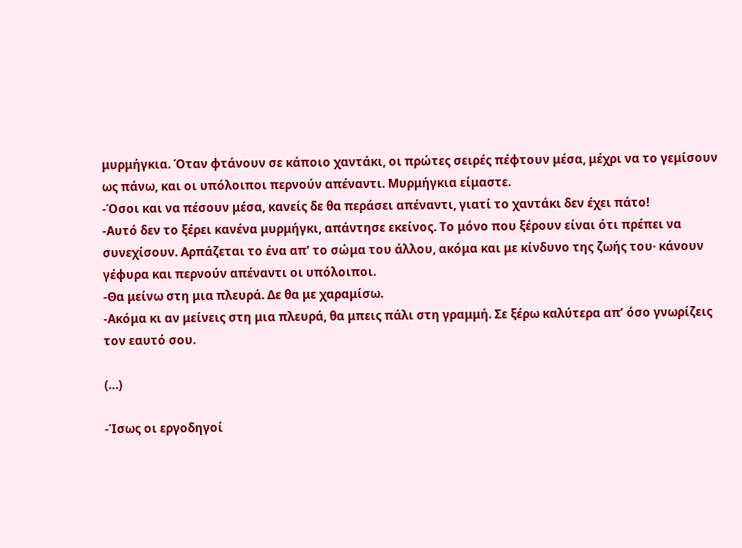μυρμήγκια. Όταν φτάνουν σε κάποιο χαντάκι, οι πρώτες σειρές πέφτουν μέσα, μέχρι να το γεμίσουν ως πάνω, και οι υπόλοιποι περνούν απέναντι. Μυρμήγκια είμαστε.
-Όσοι και να πέσουν μέσα, κανείς δε θα περάσει απέναντι, γιατί το χαντάκι δεν έχει πάτο!
-Αυτό δεν το ξέρει κανένα μυρμήγκι, απάντησε εκείνος. Το μόνο που ξέρουν είναι ότι πρέπει να συνεχίσουν. Αρπάζεται το ένα απ’ το σώμα του άλλου, ακόμα και με κίνδυνο της ζωής του· κάνουν γέφυρα και περνούν απέναντι οι υπόλοιποι.
-Θα μείνω στη μια πλευρά. Δε θα με χαραμίσω.
-Ακόμα κι αν μείνεις στη μια πλευρά, θα μπεις πάλι στη γραμμή. Σε ξέρω καλύτερα απ’ όσο γνωρίζεις τον εαυτό σου.

(…)

-Ίσως οι εργοδηγοί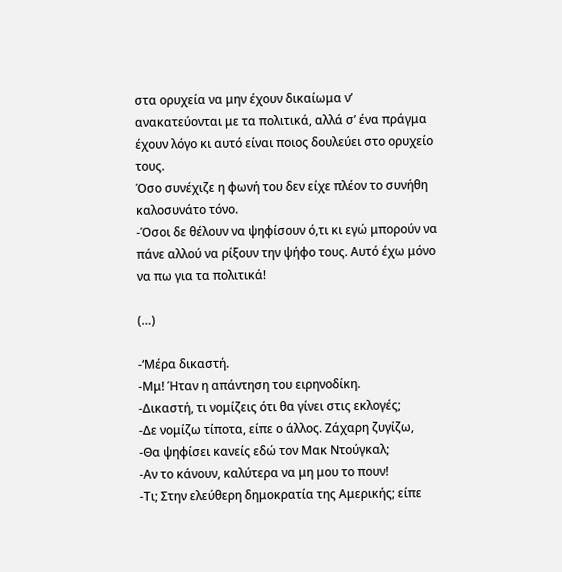στα ορυχεία να μην έχουν δικαίωμα ν’ ανακατεύονται με τα πολιτικά, αλλά σ’ ένα πράγμα έχουν λόγο κι αυτό είναι ποιος δουλεύει στο ορυχείο τους.
Όσο συνέχιζε η φωνή του δεν είχε πλέον το συνήθη καλοσυνάτο τόνο.
-Όσοι δε θέλουν να ψηφίσουν ό,τι κι εγώ μπορούν να πάνε αλλού να ρίξουν την ψήφο τους. Αυτό έχω μόνο να πω για τα πολιτικά!

(…)

-‘Μέρα δικαστή.
-Μμ! Ήταν η απάντηση του ειρηνοδίκη.
-Δικαστή, τι νομίζεις ότι θα γίνει στις εκλογές;
-Δε νομίζω τίποτα, είπε ο άλλος. Ζάχαρη ζυγίζω,
-Θα ψηφίσει κανείς εδώ τον Μακ Ντούγκαλ;
-Αν το κάνουν, καλύτερα να μη μου το πουν!
-Τι; Στην ελεύθερη δημοκρατία της Αμερικής; είπε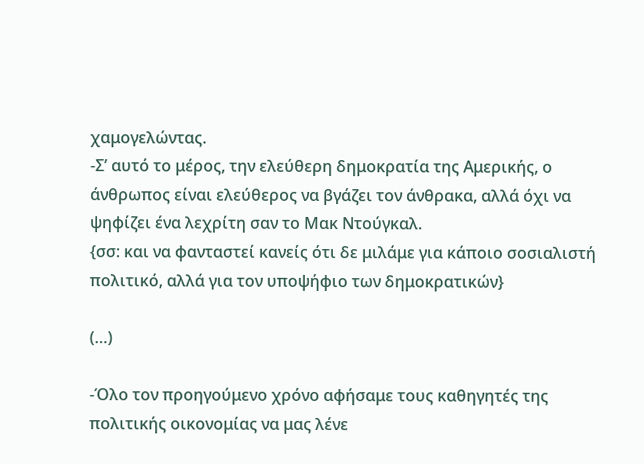χαμογελώντας.
-Σ’ αυτό το μέρος, την ελεύθερη δημοκρατία της Αμερικής, ο άνθρωπος είναι ελεύθερος να βγάζει τον άνθρακα, αλλά όχι να ψηφίζει ένα λεχρίτη σαν το Μακ Ντούγκαλ.
{σσ: και να φανταστεί κανείς ότι δε μιλάμε για κάποιο σοσιαλιστή πολιτικό, αλλά για τον υποψήφιο των δημοκρατικών}

(…)

-Όλο τον προηγούμενο χρόνο αφήσαμε τους καθηγητές της πολιτικής οικονομίας να μας λένε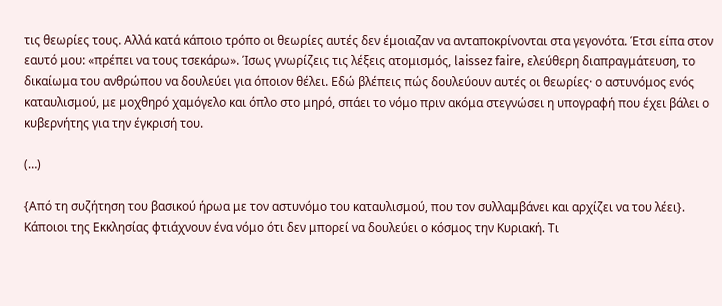τις θεωρίες τους. Αλλά κατά κάποιο τρόπο οι θεωρίες αυτές δεν έμοιαζαν να ανταποκρίνονται στα γεγονότα. Έτσι είπα στον εαυτό μου: «πρέπει να τους τσεκάρω». Ίσως γνωρίζεις τις λέξεις ατομισμός, laissez faire, ελεύθερη διαπραγμάτευση, το δικαίωμα του ανθρώπου να δουλεύει για όποιον θέλει. Εδώ βλέπεις πώς δουλεύουν αυτές οι θεωρίες· ο αστυνόμος ενός καταυλισμού, με μοχθηρό χαμόγελο και όπλο στο μηρό, σπάει το νόμο πριν ακόμα στεγνώσει η υπογραφή που έχει βάλει ο κυβερνήτης για την έγκρισή του.

(…)

{Από τη συζήτηση του βασικού ήρωα με τον αστυνόμο του καταυλισμού, που τον συλλαμβάνει και αρχίζει να του λέει}.
Κάποιοι της Εκκλησίας φτιάχνουν ένα νόμο ότι δεν μπορεί να δουλεύει ο κόσμος την Κυριακή. Τι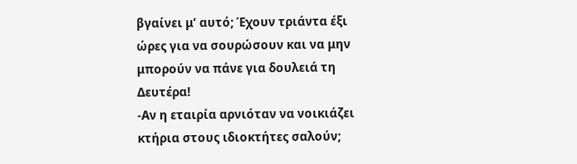βγαίνει μ’ αυτό; Έχουν τριάντα έξι ώρες για να σουρώσουν και να μην μπορούν να πάνε για δουλειά τη Δευτέρα!
-Αν η εταιρία αρνιόταν να νοικιάζει κτήρια στους ιδιοκτήτες σαλούν;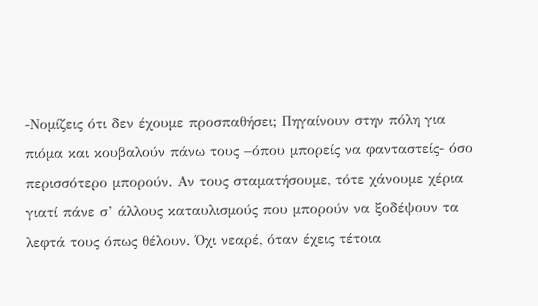-Νομίζεις ότι δεν έχουμε προσπαθήσει; Πηγαίνουν στην πόλη για πιόμα και κουβαλούν πάνω τους –όπου μπορείς να φανταστείς- όσο περισσότερο μπορούν. Αν τους σταματήσουμε, τότε χάνουμε χέρια γιατί πάνε σ’ άλλους καταυλισμούς που μπορούν να ξοδέψουν τα λεφτά τους όπως θέλουν. Όχι νεαρέ, όταν έχεις τέτοια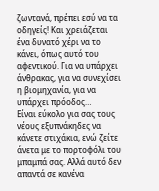ζωντανά, πρέπει εσύ να τα οδηγείς! Και χρειάζεται ένα δυνατό χέρι να το κάνει, όπως αυτό του αφεντικού. Για να υπάρχει άνθρακας, για να συνεχίσει η βιομηχανία, για να υπάρχει πρόοδος…
Είναι εύκολο για σας τους νέους εξυπνάκηδες να κάνετε στιχάκια, ενώ ζείτε άνετα με το πορτοφόλι του μπαμπά σας. Αλλά αυτό δεν απαντά σε κανένα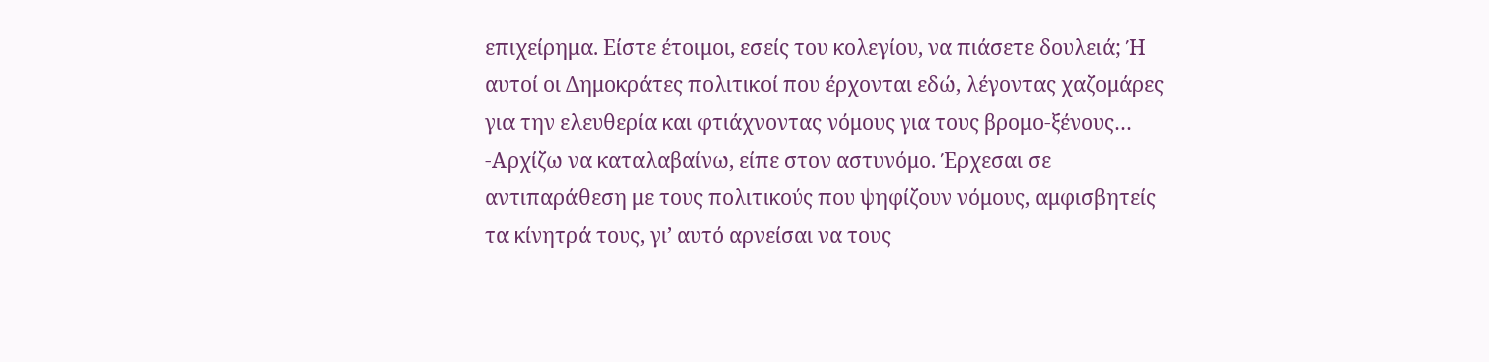επιχείρημα. Είστε έτοιμοι, εσείς του κολεγίου, να πιάσετε δουλειά; Ή αυτοί οι Δημοκράτες πολιτικοί που έρχονται εδώ, λέγοντας χαζομάρες για την ελευθερία και φτιάχνοντας νόμους για τους βρομο-ξένους…
-Αρχίζω να καταλαβαίνω, είπε στον αστυνόμο. Έρχεσαι σε αντιπαράθεση με τους πολιτικούς που ψηφίζουν νόμους, αμφισβητείς τα κίνητρά τους, γι’ αυτό αρνείσαι να τους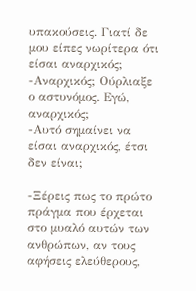υπακούσεις. Γιατί δε μου είπες νωρίτερα ότι είσαι αναρχικός;
-Αναρχικός; Ούρλιαξε ο αστυνόμος. Εγώ, αναρχικός;
-Αυτό σημαίνει να είσαι αναρχικός, έτσι δεν είναι;

-Ξέρεις πως το πρώτο πράγμα που έρχεται στο μυαλό αυτών των ανθρώπων, αν τους αφήσεις ελεύθερους,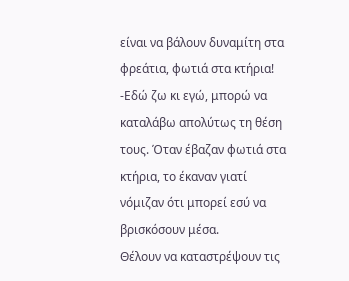είναι να βάλουν δυναμίτη στα φρεάτια, φωτιά στα κτήρια!
-Εδώ ζω κι εγώ, μπορώ να καταλάβω απολύτως τη θέση τους. Όταν έβαζαν φωτιά στα κτήρια, το έκαναν γιατί νόμιζαν ότι μπορεί εσύ να βρισκόσουν μέσα.
Θέλουν να καταστρέψουν τις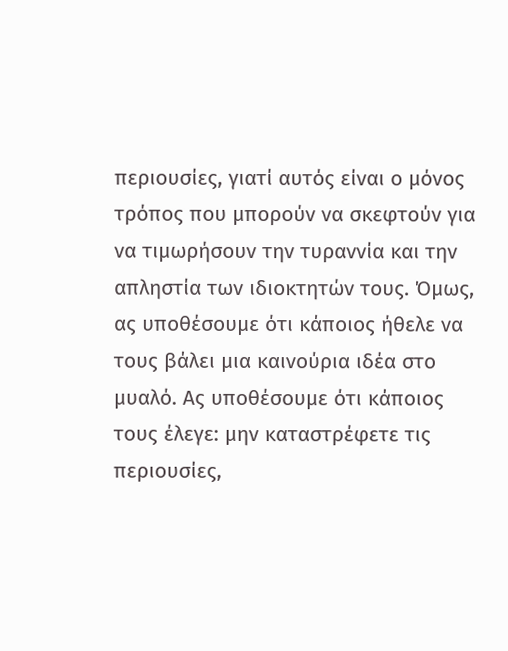περιουσίες, γιατί αυτός είναι ο μόνος τρόπος που μπορούν να σκεφτούν για να τιμωρήσουν την τυραννία και την απληστία των ιδιοκτητών τους. Όμως, ας υποθέσουμε ότι κάποιος ήθελε να τους βάλει μια καινούρια ιδέα στο μυαλό. Ας υποθέσουμε ότι κάποιος τους έλεγε: μην καταστρέφετε τις περιουσίες,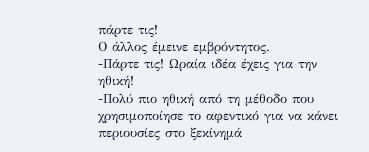πάρτε τις!
Ο άλλος έμεινε εμβρόντητος.
-Πάρτε τις! Ωραία ιδέα έχεις για την ηθική!
-Πολύ πιο ηθική από τη μέθοδο που χρησιμοποίησε το αφεντικό για να κάνει περιουσίες στο ξεκίνημά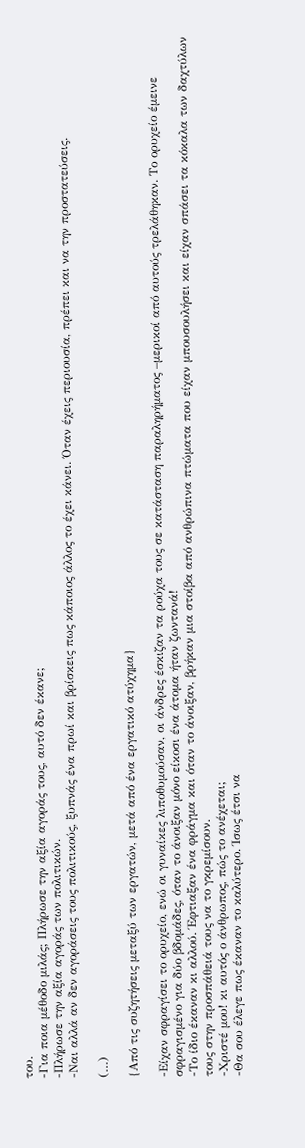του.
-Για ποια μέθοδο μιλάς; Πλήρωσε την αξία αγοράς τους, αυτό δεν έκανε;
-Πλήρωσε την αξία αγοράς των πολιτικών.
-Ναι αλλά αν δεν αγοράσεις τους πολιτικούς, ξυπνάς ένα πρωί και βρίσκεις πως κάποιος άλλος το έχει κάνει. Όταν έχεις περιουσία, πρέπει και να την προστατεύσεις.

(…)

{Από τις συζητήσεις μεταξύ των εργατών, μετά από ένα εργατικό ατύχημα}

-Είχαν σφραγίσει το ορυχείο, ενώ οι γυναίκες λιποθυμούσαν, οι άνδρες έσκιζαν τα ρούχα τους σε κατάσταση παραληρήματος –μερικοί από αυτούς τρελάθηκαν. Το ορυχείο έμεινε σφραγισμένο για δύο βδομάδες, όταν το άνοιξαν μόνο είκοσι ένα άτομα ήταν ζωντανά!
-Το ίδιο έκαναν κι αλλού. Έφτιαξαν ένα φράγμα και όταν το άνοιξαν, βρήκαν μια στοίβα από ανθρώπινα πτώματα που είχαν μπουσουλήσει και είχαν σπάσει τα κόκαλα των δαχτύλων τους στην προσπάθειά τους να το γκρεμίσουν.
-Χριστέ μου! κι αυτός ο άνθρωπος, πώς το ανέχεται;
-Θα σου έλεγε πως έκαναν το καλύτερο. Ίσως έτσι να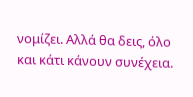νομίζει. Αλλά θα δεις, όλο και κάτι κάνουν συνέχεια.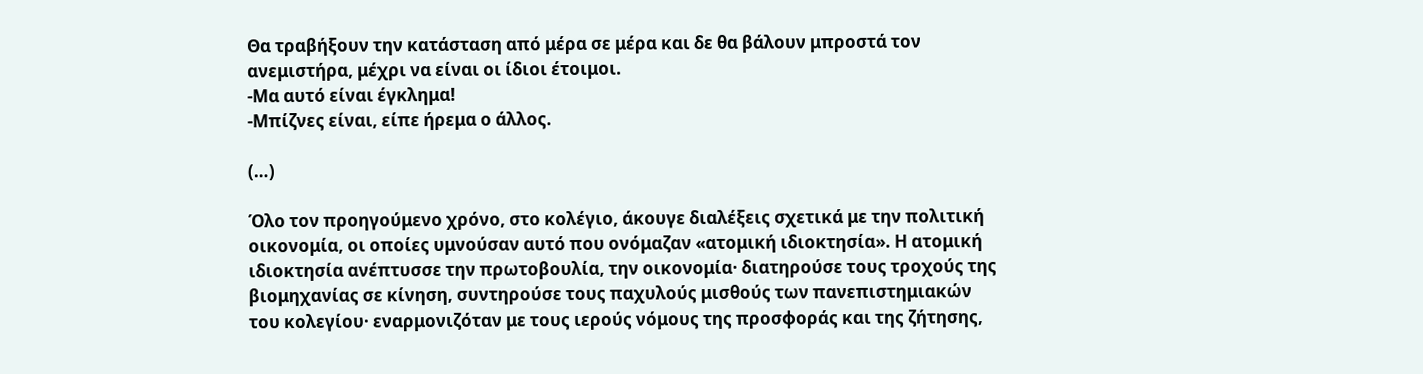Θα τραβήξουν την κατάσταση από μέρα σε μέρα και δε θα βάλουν μπροστά τον ανεμιστήρα, μέχρι να είναι οι ίδιοι έτοιμοι.
-Μα αυτό είναι έγκλημα!
-Μπίζνες είναι, είπε ήρεμα ο άλλος.

(…)

Όλο τον προηγούμενο χρόνο, στο κολέγιο, άκουγε διαλέξεις σχετικά με την πολιτική οικονομία, οι οποίες υμνούσαν αυτό που ονόμαζαν «ατομική ιδιοκτησία». Η ατομική ιδιοκτησία ανέπτυσσε την πρωτοβουλία, την οικονομία· διατηρούσε τους τροχούς της βιομηχανίας σε κίνηση, συντηρούσε τους παχυλούς μισθούς των πανεπιστημιακών του κολεγίου· εναρμονιζόταν με τους ιερούς νόμους της προσφοράς και της ζήτησης,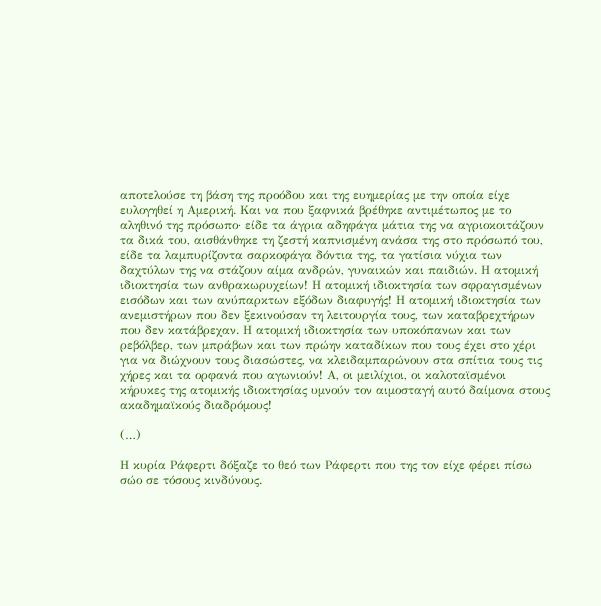αποτελούσε τη βάση της προόδου και της ευημερίας με την οποία είχε ευλογηθεί η Αμερική. Και να που ξαφνικά βρέθηκε αντιμέτωπος με το αληθινό της πρόσωπο· είδε τα άγρια αδηφάγα μάτια της να αγριοκοιτάζουν τα δικά του, αισθάνθηκε τη ζεστή καπνισμένη ανάσα της στο πρόσωπό του, είδε τα λαμπυρίζοντα σαρκοφάγα δόντια της, τα γατίσια νύχια των δαχτύλων της να στάζουν αίμα ανδρών, γυναικών και παιδιών. Η ατομική ιδιοκτησία των ανθρακωρυχείων! Η ατομική ιδιοκτησία των σφραγισμένων εισόδων και των ανύπαρκτων εξόδων διαφυγής! Η ατομική ιδιοκτησία των ανεμιστήρων που δεν ξεκινούσαν τη λειτουργία τους, των καταβρεχτήρων που δεν κατάβρεχαν. Η ατομική ιδιοκτησία των υποκόπανων και των ρεβόλβερ, των μπράβων και των πρώην καταδίκων που τους έχει στο χέρι για να διώχνουν τους διασώστες, να κλειδαμπαρώνουν στα σπίτια τους τις χήρες και τα ορφανά που αγωνιούν! Α, οι μειλίχιοι, οι καλοταϊσμένοι κήρυκες της ατομικής ιδιοκτησίας υμνούν τον αιμοσταγή αυτό δαίμονα στους ακαδημαϊκούς διαδρόμους!

(…)

Η κυρία Ράφερτι δόξαζε το θεό των Ράφερτι που της τον είχε φέρει πίσω σώο σε τόσους κινδύνους.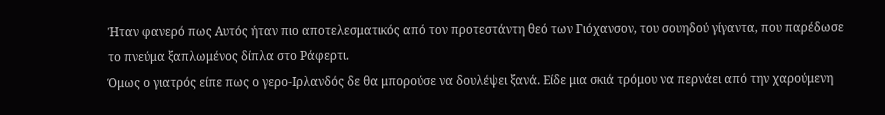Ήταν φανερό πως Αυτός ήταν πιο αποτελεσματικός από τον προτεστάντη θεό των Γιόχανσον, του σουηδού γίγαντα, που παρέδωσε το πνεύμα ξαπλωμένος δίπλα στο Ράφερτι.
Όμως ο γιατρός είπε πως ο γερο-Ιρλανδός δε θα μπορούσε να δουλέψει ξανά. Είδε μια σκιά τρόμου να περνάει από την χαρούμενη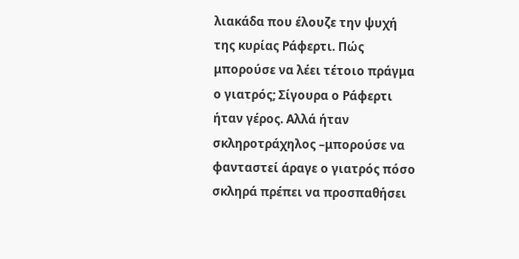λιακάδα που έλουζε την ψυχή της κυρίας Ράφερτι. Πώς μπορούσε να λέει τέτοιο πράγμα ο γιατρός; Σίγουρα ο Ράφερτι ήταν γέρος. Αλλά ήταν σκληροτράχηλος –μπορούσε να φανταστεί άραγε ο γιατρός πόσο σκληρά πρέπει να προσπαθήσει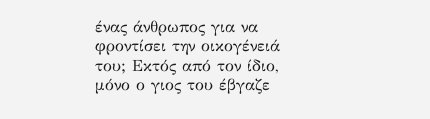ένας άνθρωπος για να φροντίσει την οικογένειά του; Εκτός από τον ίδιο, μόνο ο γιος του έβγαζε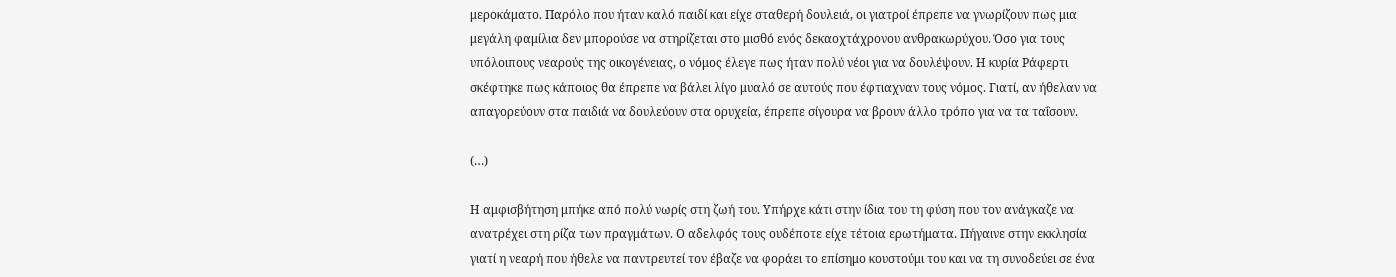μεροκάματο. Παρόλο που ήταν καλό παιδί και είχε σταθερή δουλειά, οι γιατροί έπρεπε να γνωρίζουν πως μια μεγάλη φαμίλια δεν μπορούσε να στηρίζεται στο μισθό ενός δεκαοχτάχρονου ανθρακωρύχου. Όσο για τους υπόλοιπους νεαρούς της οικογένειας, ο νόμος έλεγε πως ήταν πολύ νέοι για να δουλέψουν. Η κυρία Ράφερτι σκέφτηκε πως κάποιος θα έπρεπε να βάλει λίγο μυαλό σε αυτούς που έφτιαχναν τους νόμος. Γιατί, αν ήθελαν να απαγορεύουν στα παιδιά να δουλεύουν στα ορυχεία, έπρεπε σίγουρα να βρουν άλλο τρόπο για να τα ταΐσουν.

(…)

Η αμφισβήτηση μπήκε από πολύ νωρίς στη ζωή του. Υπήρχε κάτι στην ίδια του τη φύση που τον ανάγκαζε να ανατρέχει στη ρίζα των πραγμάτων. Ο αδελφός τους ουδέποτε είχε τέτοια ερωτήματα. Πήγαινε στην εκκλησία γιατί η νεαρή που ήθελε να παντρευτεί τον έβαζε να φοράει το επίσημο κουστούμι του και να τη συνοδεύει σε ένα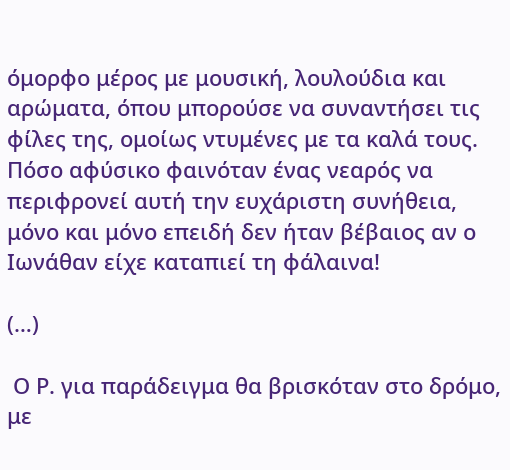όμορφο μέρος με μουσική, λουλούδια και αρώματα, όπου μπορούσε να συναντήσει τις φίλες της, ομοίως ντυμένες με τα καλά τους. Πόσο αφύσικο φαινόταν ένας νεαρός να περιφρονεί αυτή την ευχάριστη συνήθεια, μόνο και μόνο επειδή δεν ήταν βέβαιος αν ο Ιωνάθαν είχε καταπιεί τη φάλαινα!

(…)

 Ο Ρ. για παράδειγμα θα βρισκόταν στο δρόμο, με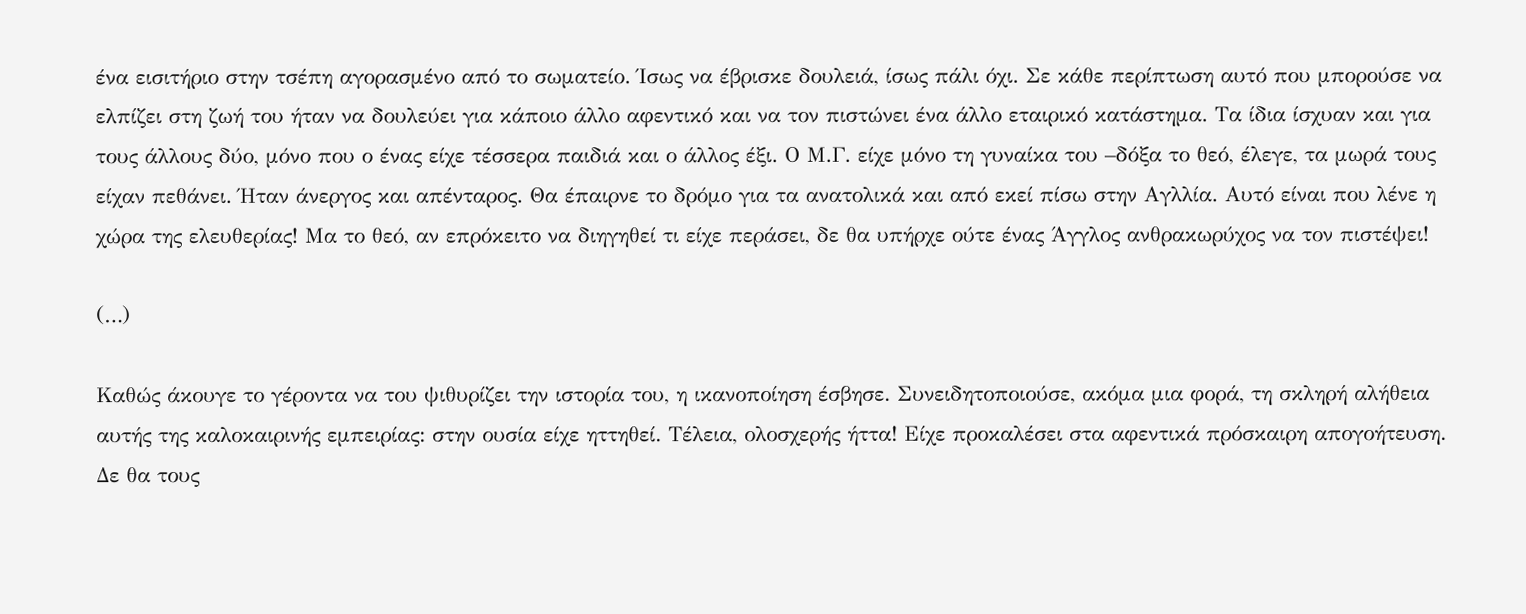ένα εισιτήριο στην τσέπη αγορασμένο από το σωματείο. Ίσως να έβρισκε δουλειά, ίσως πάλι όχι. Σε κάθε περίπτωση αυτό που μπορούσε να ελπίζει στη ζωή του ήταν να δουλεύει για κάποιο άλλο αφεντικό και να τον πιστώνει ένα άλλο εταιρικό κατάστημα. Τα ίδια ίσχυαν και για τους άλλους δύο, μόνο που ο ένας είχε τέσσερα παιδιά και ο άλλος έξι. Ο Μ.Γ. είχε μόνο τη γυναίκα του –δόξα το θεό, έλεγε, τα μωρά τους είχαν πεθάνει. Ήταν άνεργος και απένταρος. Θα έπαιρνε το δρόμο για τα ανατολικά και από εκεί πίσω στην Αγλλία. Αυτό είναι που λένε η χώρα της ελευθερίας! Μα το θεό, αν επρόκειτο να διηγηθεί τι είχε περάσει, δε θα υπήρχε ούτε ένας Άγγλος ανθρακωρύχος να τον πιστέψει!

(…)

Καθώς άκουγε το γέροντα να του ψιθυρίζει την ιστορία του, η ικανοποίηση έσβησε. Συνειδητοποιούσε, ακόμα μια φορά, τη σκληρή αλήθεια αυτής της καλοκαιρινής εμπειρίας: στην ουσία είχε ηττηθεί. Τέλεια, ολοσχερής ήττα! Είχε προκαλέσει στα αφεντικά πρόσκαιρη απογοήτευση. Δε θα τους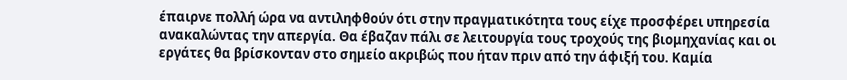έπαιρνε πολλή ώρα να αντιληφθούν ότι στην πραγματικότητα τους είχε προσφέρει υπηρεσία ανακαλώντας την απεργία. Θα έβαζαν πάλι σε λειτουργία τους τροχούς της βιομηχανίας και οι εργάτες θα βρίσκονταν στο σημείο ακριβώς που ήταν πριν από την άφιξή του. Καμία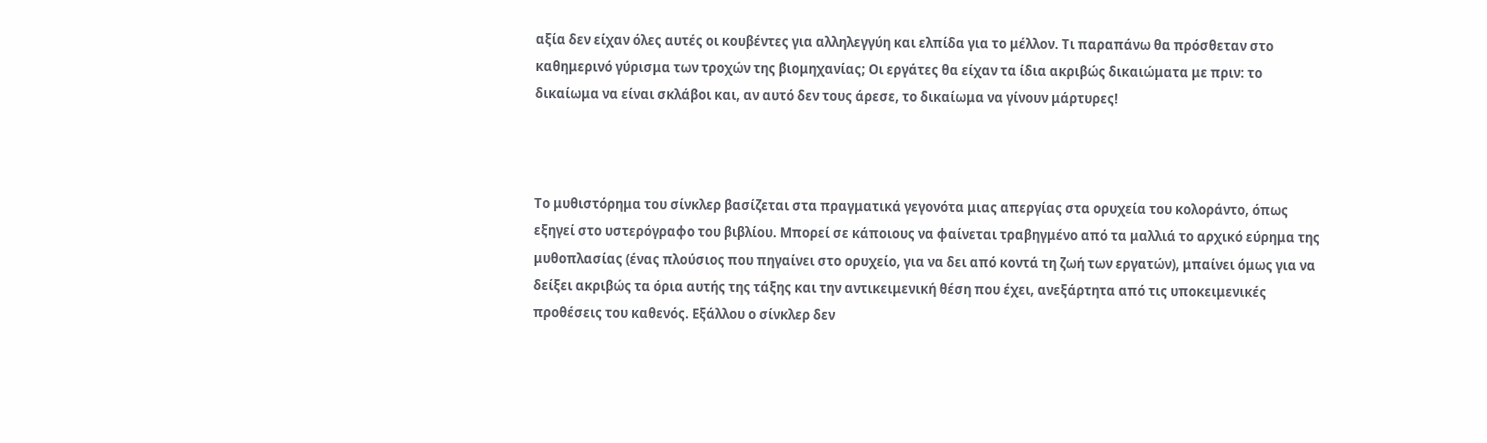αξία δεν είχαν όλες αυτές οι κουβέντες για αλληλεγγύη και ελπίδα για το μέλλον. Τι παραπάνω θα πρόσθεταν στο καθημερινό γύρισμα των τροχών της βιομηχανίας; Οι εργάτες θα είχαν τα ίδια ακριβώς δικαιώματα με πριν: το δικαίωμα να είναι σκλάβοι και, αν αυτό δεν τους άρεσε, το δικαίωμα να γίνουν μάρτυρες!



Το μυθιστόρημα του σίνκλερ βασίζεται στα πραγματικά γεγονότα μιας απεργίας στα ορυχεία του κολοράντο, όπως εξηγεί στο υστερόγραφο του βιβλίου. Μπορεί σε κάποιους να φαίνεται τραβηγμένο από τα μαλλιά το αρχικό εύρημα της μυθοπλασίας (ένας πλούσιος που πηγαίνει στο ορυχείο, για να δει από κοντά τη ζωή των εργατών), μπαίνει όμως για να δείξει ακριβώς τα όρια αυτής της τάξης και την αντικειμενική θέση που έχει, ανεξάρτητα από τις υποκειμενικές προθέσεις του καθενός. Εξάλλου ο σίνκλερ δεν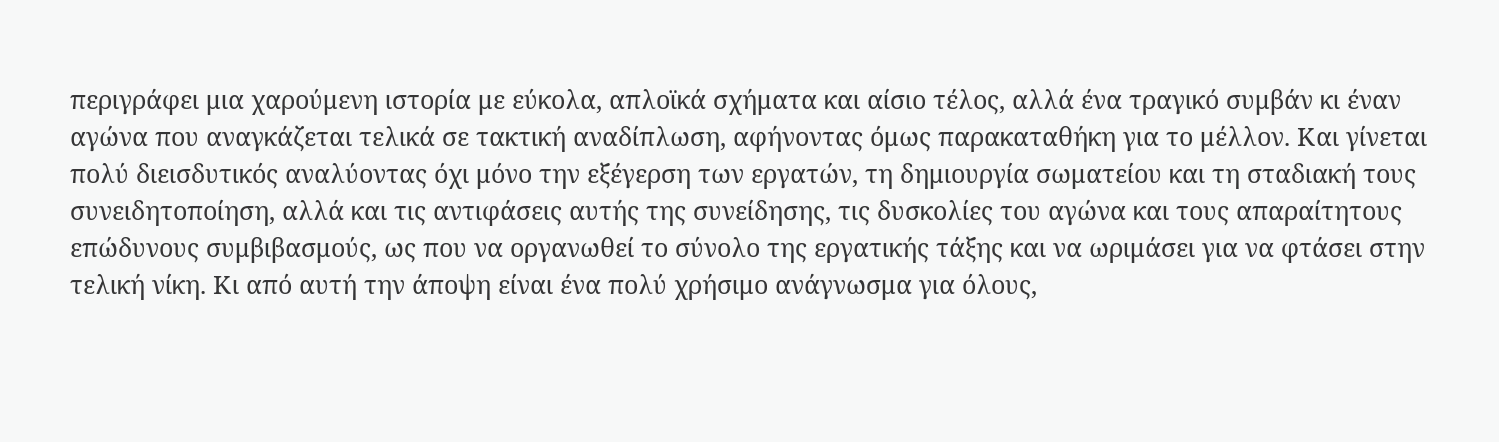περιγράφει μια χαρούμενη ιστορία με εύκολα, απλοϊκά σχήματα και αίσιο τέλος, αλλά ένα τραγικό συμβάν κι έναν αγώνα που αναγκάζεται τελικά σε τακτική αναδίπλωση, αφήνοντας όμως παρακαταθήκη για το μέλλον. Και γίνεται πολύ διεισδυτικός αναλύοντας όχι μόνο την εξέγερση των εργατών, τη δημιουργία σωματείου και τη σταδιακή τους συνειδητοποίηση, αλλά και τις αντιφάσεις αυτής της συνείδησης, τις δυσκολίες του αγώνα και τους απαραίτητους επώδυνους συμβιβασμούς, ως που να οργανωθεί το σύνολο της εργατικής τάξης και να ωριμάσει για να φτάσει στην τελική νίκη. Κι από αυτή την άποψη είναι ένα πολύ χρήσιμο ανάγνωσμα για όλους,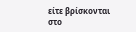είτε βρίσκονται στο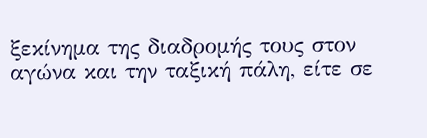ξεκίνημα της διαδρομής τους στον αγώνα και την ταξική πάλη, είτε σε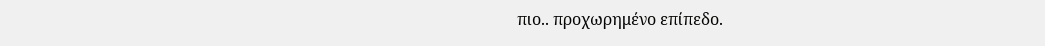πιο.. προχωρημένο επίπεδο.